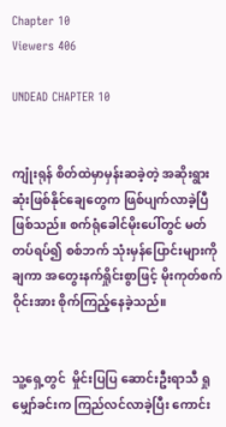Chapter 10
Viewers 406

UNDEAD CHAPTER 10


ကျုံးရုန် စိတ်ထဲမှာမှန်းဆခဲ့တဲ့ အဆိုးရွားဆုံးဖြစ်နိုင်‌ချေတွေက ဖြစ်ပျက်လာခဲ့ပြီဖြစ်သည်။ စက်ရုံခေါင်မိုးပေါ်တွင် မတ်တပ်ရပ်၍ စစ်ဘက် သုံးမှန်ပြောင်းများကို ချကာ အတွေးနက်ရှိုင်းစွာဖြင့် မိုးကုတ်စက်ဝိုင်းအား စိုက်ကြည့်နေခဲ့သည်။


သူ့ရှေ့တွင်  မှိုင်းပြပြ ဆောင်းဦးရာသီ ရှု‌ မျှော်ခင်းက ကြည်လင်လာခဲ့ပြီး ကောင်း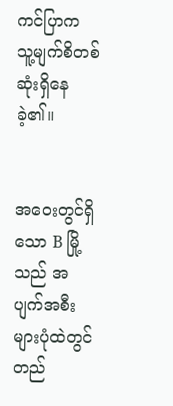ကင်ပြာက သူ့မျက်စိတစ်ဆုံးရှိနေခဲ့၏။


အဝေးတွင်ရှိသော B မြို့သည် အပျက်အစီးများပုံထဲတွင် တည်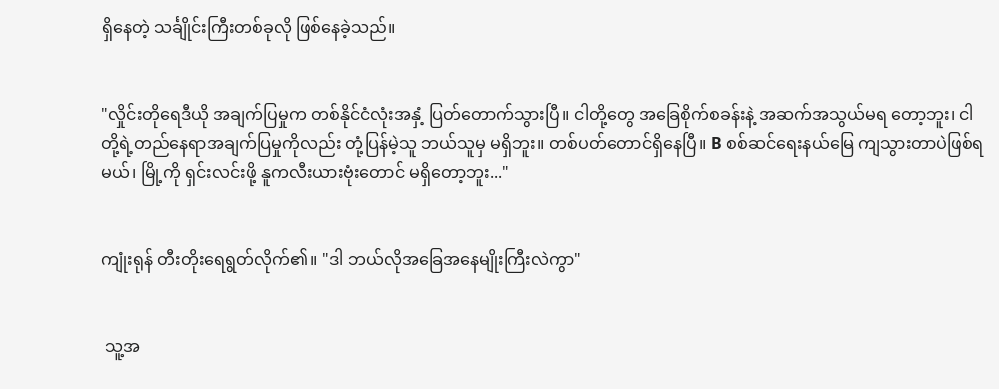ရှိနေတဲ့ သင်္ချိုင်းကြီးတစ်ခုလို ဖြစ်နေခဲ့သည်။


"လှိုင်းတိုရေဒီယို အချက်ပြမှုက တစ်နိုင်ငံလုံးအနှံ့ ပြတ်တောက်‌သွားပြီ။ ငါတို့‌တွေ အခြေစိုက်စခန်းနဲ့ အဆက်အသွယ်မရ‌ တော့ဘူး၊ ငါတို့ရဲ့တည်နေရာအချက်ပြမှုကိုလည်း တုံ့ပြန်မဲ့သူ ဘယ်သူမှ မရှိဘူး။ တစ်ပတ်တောင်ရှိနေပြီ။ B စစ်ဆင်‌ရေးနယ်မြေ ကျသွားတာပဲဖြစ်ရမယ်၊ မြို့ကို ရှင်းလင်းဖို့ နူကလီးယားဗုံးတောင် မရှိတော့ဘူး..."


ကျုံးရုန် တီးတိုးရေရွတ်လိုက်၏။ "ဒါ ဘယ်လိုအခြေအနေမျိုးကြီးလဲကွာ"


 သူ့အ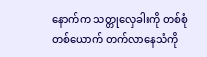နောက်က သတ္တုလှေခါးကို တစ်စုံတစ်ယောက် တက်လာနေသံကို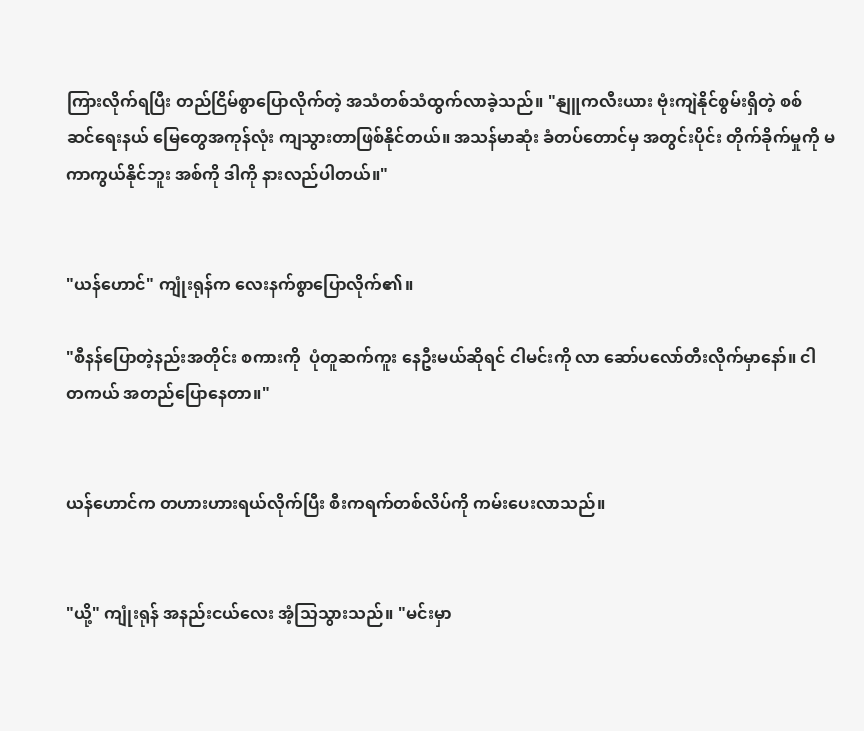ကြားလိုက်ရပြီး တည်ငြိမ်စွာပြောလိုက်တဲ့ အသံတစ်သံထွက်လာခဲ့သည်။ "နျူကလီးယား ဗုံးကျဲနိုင်စွမ်းရှိတဲ့ စစ်ဆင်‌ရေးနယ်‌ မြေတွေအကုန်လုံး ကျသွားတာဖြစ်နိုင်တယ်။ အသန်မာဆုံး ခံတပ်တောင်မှ အတွင်းပိုင်း တိုက်ခိုက်မှုကို မကာကွယ်နိုင်ဘူး အစ်ကို ဒါကို နားလည်ပါတယ်။"


"ယန်ဟောင်" ကျုံးရုန်က လေးနက်စွာပြောလိုက်၏။

"စီနန်ပြောတဲ့နည်းအတိုင်း စကားကို  ပုံတူဆက်ကူး‌ နေဦးမယ်ဆိုရင် ငါမင်းကို လာ‌ ဆော်ပလော်တီးလိုက်မှာနော်။ ငါ တကယ် အတည်‌ပြောနေတာ။"


ယန်ဟောင်က တဟားဟားရယ်လိုက်ပြီး စီးကရက်တစ်လိပ်ကို ကမ်းပေးလာသည်။


"ယို့" ကျုံးရုန် အနည်းငယ်လေး အံ့သြသွားသည်။ "မင်းမှာ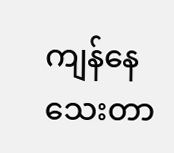ကျန်‌နေသေးတာ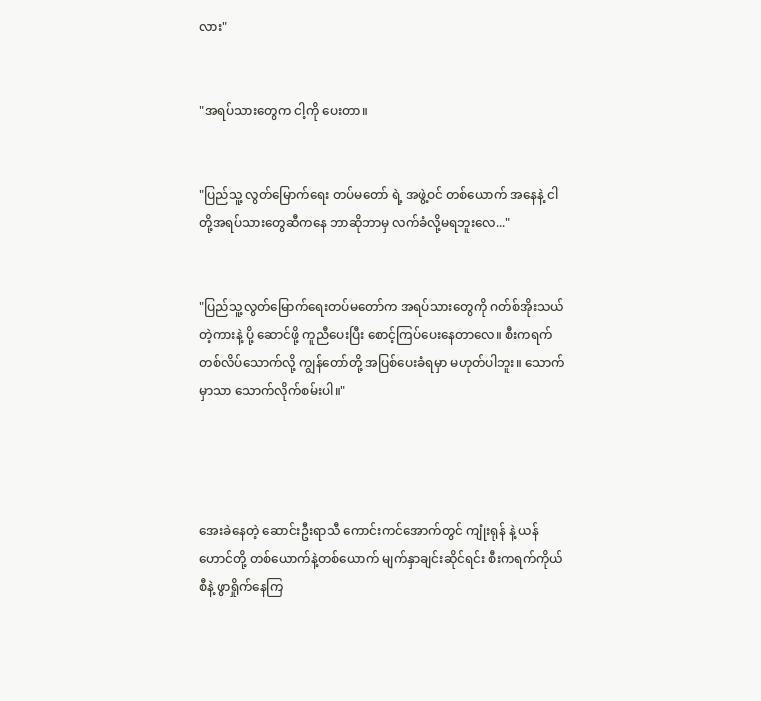လား"


"အရပ်သားတွေက ငါ့ကို ပေးတာ။


"ပြည်သူ့ လွတ်မြောက်ရေး တပ်မတော် ရဲ့ အဖွဲ့ဝင် တစ်ယောက် အနေနဲ့ ငါတို့အရပ်သားတွေဆီကနေ ဘာဆိုဘာမှ လက်ခံလို့မရဘူးလေ..."


"ပြည်သူ့လွတ်မြောက်ရေးတပ်မတော်က အရပ်သားတွေကို ဂတ်စ်အိုးသယ်တဲ့ကားနဲ့ ပို့ ဆောင်ဖို့ ကူညီပေးပြီး စောင့်ကြပ်ပေးနေတာလေ။ စီးကရက်တစ်လိပ်သောက်လို့ ကျွန်တော်တို့ အပြစ်ပေးခံရမှာ မဟုတ်ပါဘူး။ သောက်မှာသာ သောက်လိုက်စမ်းပါ။"




အေးခဲနေတဲ့ ဆောင်းဦးရာသီ ကောင်းကင်အောက်တွင် ကျုံးရုန် နဲ့ ယန်ဟောင်တို့ တစ်ယောက်နဲ့တစ်ယောက် မျက်နှာချင်းဆိုင်ရင်း စီးကရက်ကိုယ်စီနဲ့ ဖွာရှိုက်နေကြ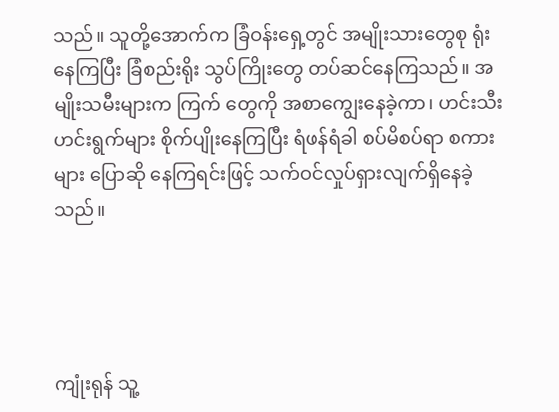သည်။ သူတို့အောက်က ခြံဝန်းရှေ့တွင် အမျိုးသားတွေစု ရုံးနေကြပြီး ခြံစည်းရိုး သွပ်ကြိုးတွေ တပ်ဆင်နေကြသည်။ အမျိုးသမီး‌များက ကြက်‌ တွေကို အစာကျွေး‌နေခဲ့ကာ၊ ဟင်းသီးဟင်းရွက်များ စိုက်ပျိုး‌နေကြပြီး ရံဖန်ရံခါ စပ်မိစပ်ရာ စကားများ ပြောဆို‌ နေကြရင်းဖြင့် သက်ဝင်လှုပ်ရှားလျက်ရှိနေခဲ့သည်။




ကျုံးရုန် သူ့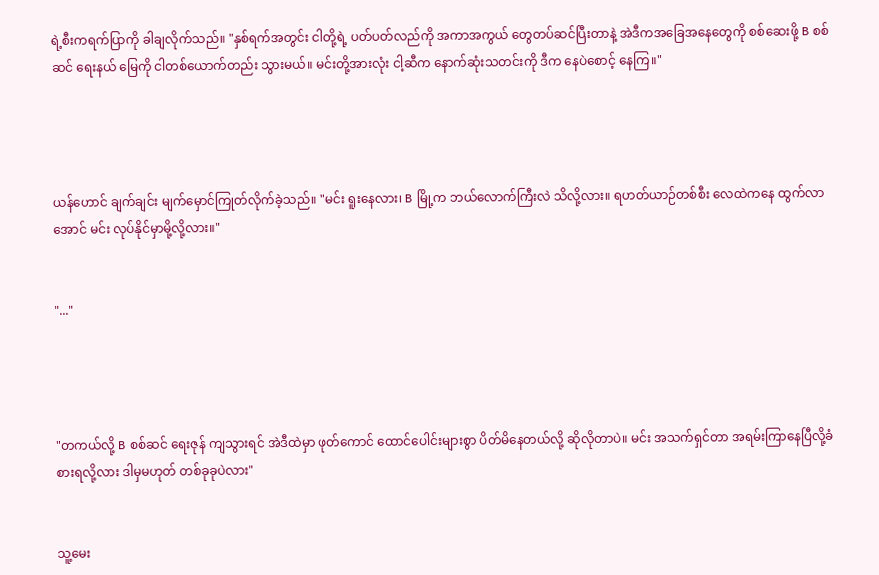ရဲ့စီးကရက်ပြာကို ခါချလိုက်သည်။ "နှစ်ရက်အတွင်း ငါတို့ရဲ့ ပတ်ပတ်လည်ကို အကာအကွယ်‌ တွေတပ်ဆင်ပြီးတာနဲ့ အဲဒီကအခြေအနေတွေကို စစ်ဆေးဖို့ B စစ်ဆင်‌ ရေးနယ် မြေကို ငါတစ်ယောက်တည်း သွားမယ်။ မင်းတို့အားလုံး ငါ့ဆီက‌ နောက်ဆုံးသတင်းကို ဒီက‌ နေပဲစောင့်‌ နေကြ။"




ယန်ဟောင် ချက်ချင်း မျက်မှောင်ကြုတ်လိုက်ခဲ့သည်။ "မင်း ရူးနေလား၊ B မြို့က ဘယ်လောက်ကြီးလဲ သိလို့လား။ ရဟတ်ယာဉ်တစ်စီး လေထဲကနေ ထွက်လာအောင် မင်း လုပ်နိုင်မှာမို့လို့လား။"


"..."




"တကယ်လို့ B စစ်ဆင်‌ ရေးဇုန် ကျသွားရင် အဲဒီထဲမှာ ဖုတ်ကောင် ထောင်ပေါင်းများစွာ ပိတ်မိနေတယ်လို့ ဆိုလိုတာပဲ။ မင်း အသက်ရှင်တာ အရမ်းကြာနေပြီလို့ခံစားရလို့လား ဒါမှမဟုတ် တစ်ခုခုပဲလား"


သူ့မေး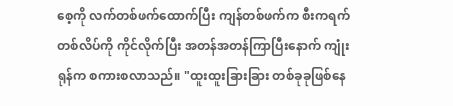စေ့ကို လက်တစ်ဖက်ထောက်ပြီး ကျန်တစ်ဖက်က စီးကရက်တစ်လိပ်ကို ကိုင်လိုက်ပြီး အတန်အတန်ကြာပြီးနောက် ကျုံးရုန်က စကားစလာသည်။ "ထူးထူးခြားခြား တစ်ခုခုဖြစ်နေ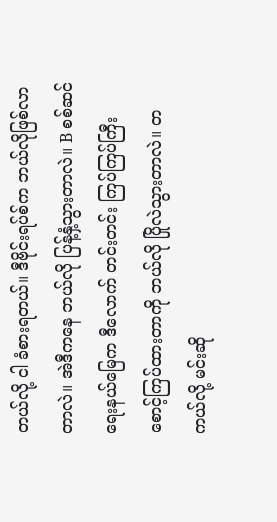တယ်လို့ ငါ ခံစားရတယ်။ ဒီဗိုင်းရပ်စ်က ဘယ်လိုဖြစ်လာတာလဲ။ အဲဒီကနေ ဘယ်လို ပြန့်နှံ့သွားတာလဲ။ B စစ်ဆင်ရေးနယ်မြေက ဒီလောက် တင်းတင်း ကြပ်ကြပ်ကြီး စောင့်ကြပ်ထားတာကို ဘယ်လို ပြိုလဲသွားတာလဲ။ တကယ်လို့ မင်းဆို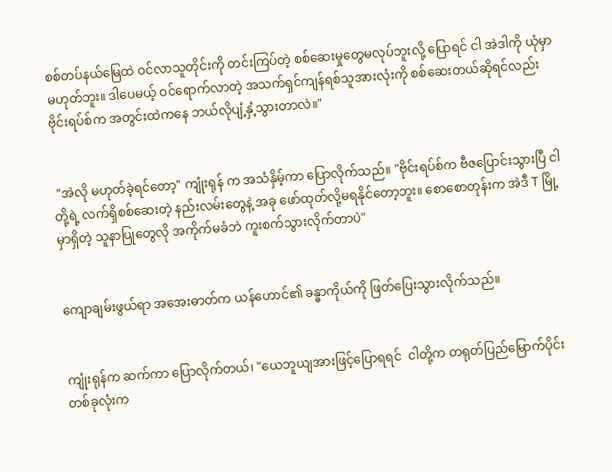စစ်တပ်နယ်မြေထဲ ဝင်လာသူတိုင်းကို တင်းကြပ်တဲ့ စစ်ဆေးမှုတွေမလုပ်ဘူးလို့ ပြောရင် ငါ အဲဒါကို ယုံမှာမဟုတ်ဘူး။ ဒါပေမယ့် ဝင်ရောက်လာတဲ့ အသက်ရှင်ကျန်ရစ်သူအားလုံးကို စစ်ဆေးတယ်ဆိုရင်လည်း ဗိုင်းရပ်စ်က အတွင်းထဲကနေ ဘယ်လိုပျံ့နှံ့သွားတာလဲ။"


 "အဲလို မဟုတ်ခဲ့ရင်တော့" ကျုံးရုန် က အသံနှိမ့်ကာ ပြောလိုက်သည်။ "ဗိုင်းရပ်စ်က ဗီဇပြောင်းသွားပြီ ငါတို့ရဲ့ လက်ရှိစစ်ဆေးတဲ့ နည်းလမ်းတွေနဲ့ အခု ဖော်ထုတ်လို့မရနိုင်တော့ဘူး။ စောစောတုန်းက အဲဒီ T မြို့ မှာရှိတဲ့ သူနာပြုတွေလို အကိုက်မခံဘဲ ကူးစက်သွားလိုက်တာပဲ"


ကျောချမ်းဖွယ်ရာ အအေးဓာတ်က ယန်ဟောင်၏ ခန္ဓာကိုယ်ကို ဖြတ်ပြေးသွားလိုက်သည်။


ကျုံးရုန်က ဆက်ကာ ပြောလိုက်တယ်၊ "ယေဘူယျအားဖြင့်ပြောရရင်  ငါတို့က တရုတ်ပြည်မြောက်ပိုင်းတစ်ခုလုံးက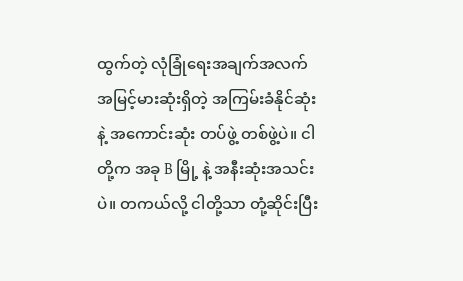ထွက်တဲ့ လုံခြုံရေးအချက်အလက်အမြင့်မားဆုံးရှိတဲ့ အကြမ်းခံနိုင်ဆုံးနဲ့ အကောင်းဆုံး တပ်ဖွဲ့ တစ်ဖွဲ့ပဲ။ ငါတို့က အခု B မြို့ နဲ့ အနီးဆုံးအသင်းပဲ။ တကယ်လို့ ငါတို့သာ တုံ့ဆိုင်းပြီး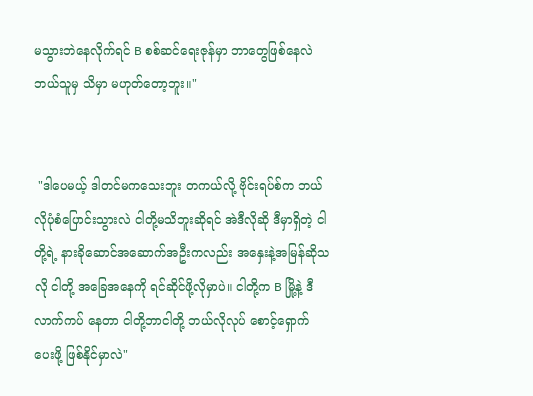မသွားဘဲနေလိုက်ရင် B စစ်ဆင်ရေးဇုန်မှာ ဘာတွေဖြစ်နေလဲ ဘယ်သူမှ သိမှာ မဟုတ်‌တော့ဘူး။"


 "ဒါပေမယ့် ဒါတင်မကသေးဘူး တကယ်လို့ ဗိုင်းရပ်စ်က ဘယ်လိုပုံစံပြောင်းသွားလဲ ငါတို့မသိဘူးဆိုရင် အဲဒီလိုဆို ဒီမှာရှိတဲ့ ငါတို့ရဲ့ နားခိုဆောင်အဆောက်အဦးကလည်း အနှေးနဲ့အမြန်ဆိုသလို ငါတို့ အခြေအနေကို ရင်ဆိုင်ဖို့လိုမှာပဲ။ ငါတို့က B မြို့နဲ့ ဒီလာက်ကပ်‌ နေတာ ငါတို့ဘာငါတို့ ဘယ်လိုလုပ်‌ စောင့်ရှောက် ပေးဖို့ ဖြစ်နိုင်မှာလဲ"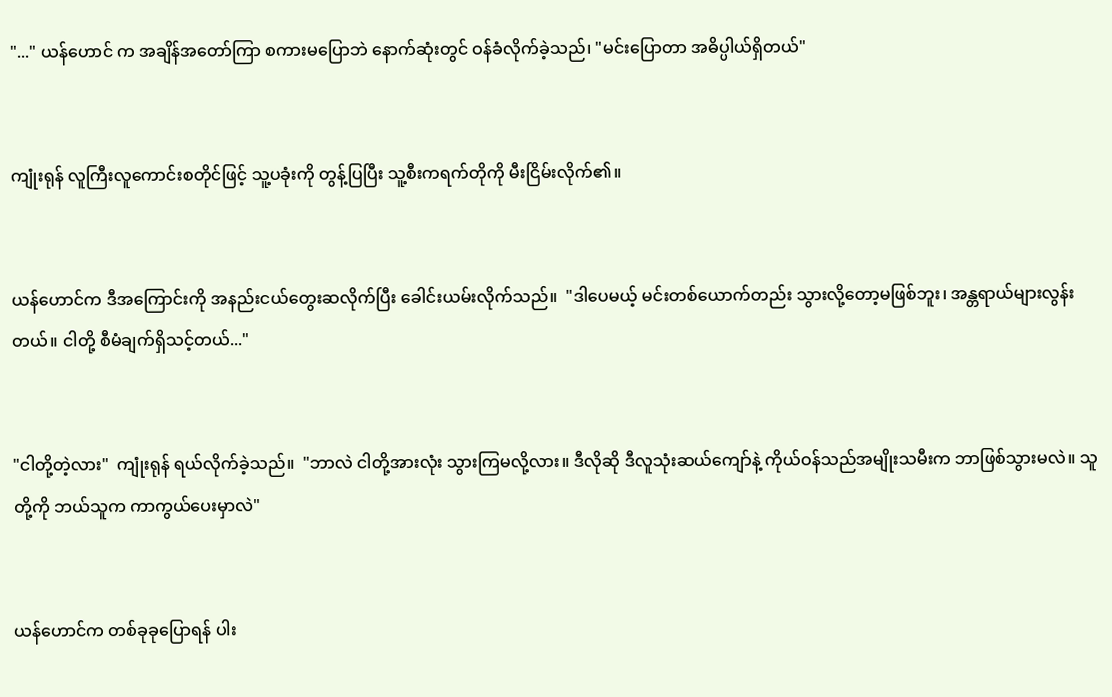"..." ယန်ဟောင် က အချိန်အတော်ကြာ စကားမပြောဘဲ နောက်ဆုံးတွင် ဝန်ခံလိုက်ခဲ့သည်၊ "မင်းပြောတာ အဓိပ္ပါယ်ရှိတယ်"


ကျုံးရုန် လူကြီးလူကောင်းစတိုင်ဖြင့် သူ့ပခုံးကို တွန့်ပြပြီး သူ့စီးကရက်တိုကို မီးငြိမ်းလိုက်၏။


ယန်ဟောင်က ဒီအကြောင်းကို အနည်းငယ်တွေးဆလိုက်ပြီး ခေါင်းယမ်းလိုက်သည်။  "ဒါပေမယ့် မင်းတစ်ယောက်တည်း သွားလို့တော့မဖြစ်ဘူး၊ အန္တရာယ်များလွန်းတယ်။ ငါတို့ စီမံချက်ရှိသင့်တယ်..."


"ငါတို့တဲ့လား"  ကျုံးရုန် ရယ်လိုက်ခဲ့သည်။  "ဘာလဲ ငါတို့အားလုံး သွားကြမလို့လား။ ဒီလိုဆို ဒီလူသုံးဆယ်ကျော်နဲ့ ကိုယ်ဝန်သည်အမျိုးသမီးက ဘာဖြစ်သွားမလဲ။ သူတို့ကို ဘယ်သူက ကာကွယ်ပေးမှာလဲ"


ယန်ဟောင်က တစ်ခုခုပြောရန် ပါး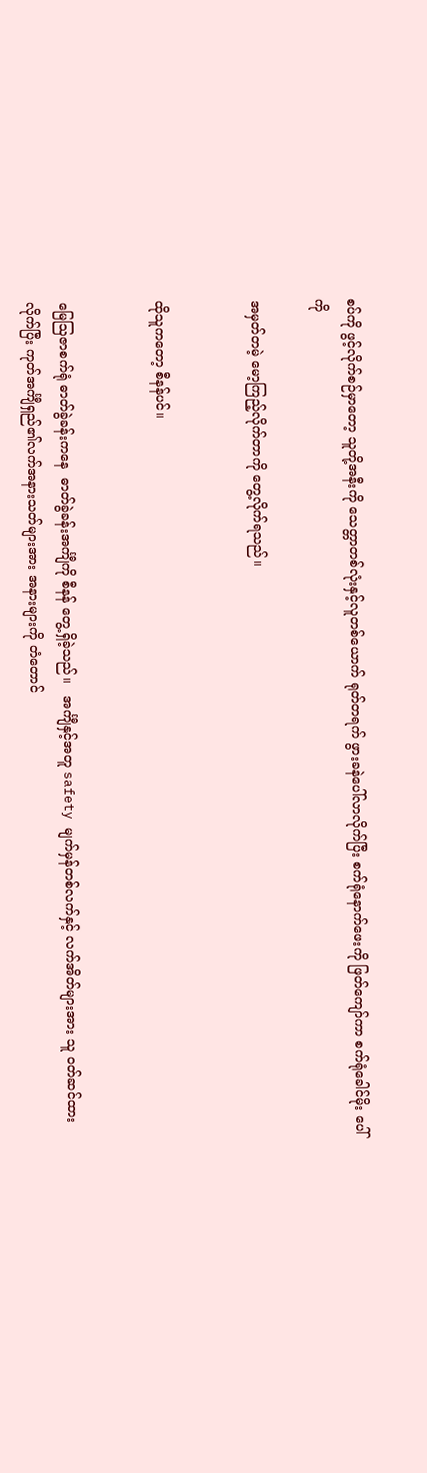စပ်ကို ဖွင့်လိုက်စဉ်မှာတော့ သူတို့အနီးကို သေတ္တာတစ်လုံးနှင့်လူတစ်ယောက် ရုတ်တရက် ဖွားခနဲပေါ်လာလိုက်ပြီး စက်ရုံနောက်ဖေးကို ဖြတ်ကျော်ကာ စက်ရုံခေါင်မိုး ပေါ်ကို

အမှတ်တမဲ့ မော့ကြည့်လိုက်တာကို တွေ့လိုက်ရသည်။


ထိုသူကတော့ စီနန်ပင်။


မြေဩဇာစက်ရုံ ဓာတ်ခွဲခန်းကနေ  ဓာတ်ခွဲခန်းအင်္ကျီကို စီနန် တွေ့ရှိခဲ့သည်။   အင်္ကျီနှင့်အတူ safety မျက်မှန်တစ်လက်နှင့် လက်အိတ်များအား သူ ၀တ်ဆင်ထားလိုက်ပြီး ကုတ်အင်္ကျီရှည်၏လက်အနားသတ်များအား အနားများကို တံတောင်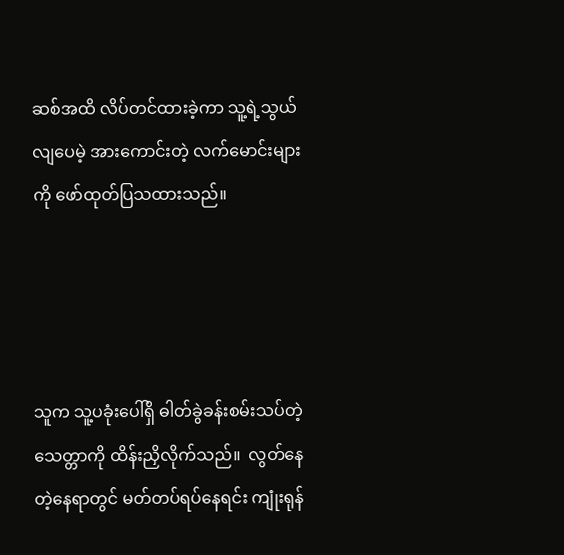ဆစ်အထိ လိပ်တင်ထားခဲ့ကာ သူ့ရဲ့သွယ်လျပေမဲ့ အားကောင်းတဲ့ လက်မောင်းများကို ဖော်ထုတ်ပြသထားသည်။




သူက သူ့ပခုံးပေါ်ရှိ ဓါတ်ခွဲခန်းစမ်းသပ်တဲ့သေတ္တာကို ထိန်းညှိလိုက်သည်။  လွတ်နေတဲ့နေရာတွင် မတ်တပ်ရပ်နေရင်း ကျုံးရုန်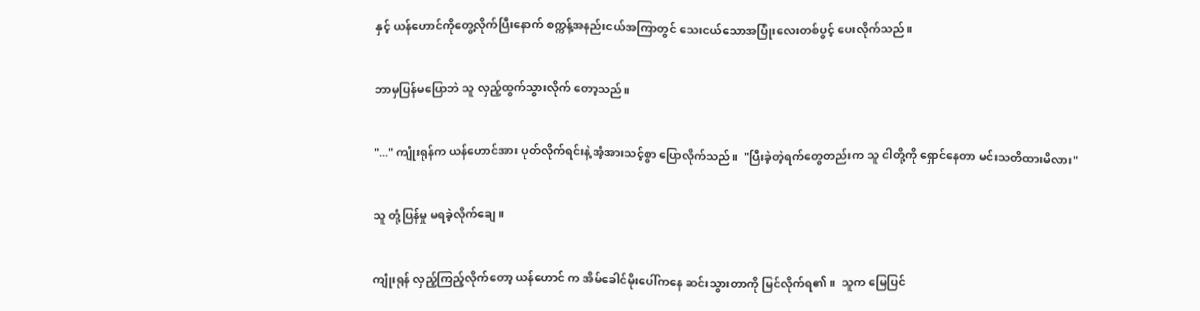နှင့် ယန်ဟောင်ကိုတွေ့လိုက်ပြီးနောက် စက္ကန့်အနည်းငယ်အကြာတွင် သေးငယ်သောအပြုံးလေးတစ်ပွင့် ပေးလိုက်သည်။


ဘာမှပြန်မပြောဘဲ သူ လှည့်ထွက်သွားလိုက် တော့သည်။


"..." ကျုံးရုန်က ယန်ဟောင်အား ပုတ်လိုက်ရင်းနဲ့ အံ့အားသင့်စွာ ပြောလိုက်သည်။  "ပြီးခဲ့တဲ့ရက်တွေတည်းက သူ ငါတို့ကို ရှောင်နေတာ မင်းသတိထားမိလား"


သူ တုံ့ပြန်မှု မရခဲ့လိုက်ချေ။


ကျုံးရုန် လှည့်ကြည့်လိုက်တော့ ယန်ဟောင် က အိမ်ခေါင်မိုးပေါ်ကနေ ဆင်းသွားတာကို မြင်လိုက်ရ၏။  သူက မြေပြင်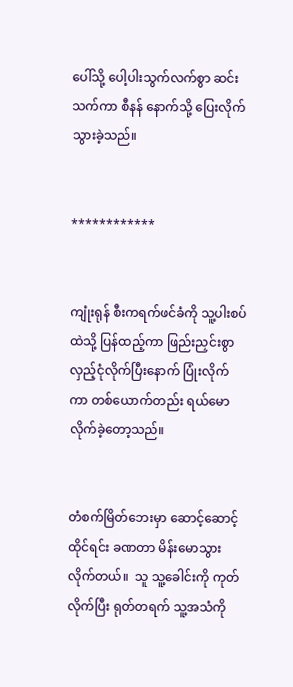ပေါ်သို့ ပေါ့ပါးသွက်လက်စွာ ဆင်းသက်ကာ စီနန် နောက်သို့ ပြေးလိုက်သွားခဲ့သည်။


************


ကျုံးရုန် စီးကရက်ဖင်ခံကို သူ့ပါးစပ်ထဲသို့ ပြန်ထည့်ကာ ဖြည်းညှင်းစွာ လှည့်ငုံလိုက်ပြီးနောက် ပြုံးလိုက်ကာ တစ်ယောက်တည်း ရယ်မောလိုက်ခဲ့တော့သည်။


တံစက်မြိတ်ဘေးမှာ ဆောင့်ဆောင့်ထိုင်ရင်း ခဏတာ မိန်းမောသွားလိုက်တယ်။  သူ သူ့ခေါင်းကို ကုတ်လိုက်ပြီး ရုတ်တရက် သူ့အသံကို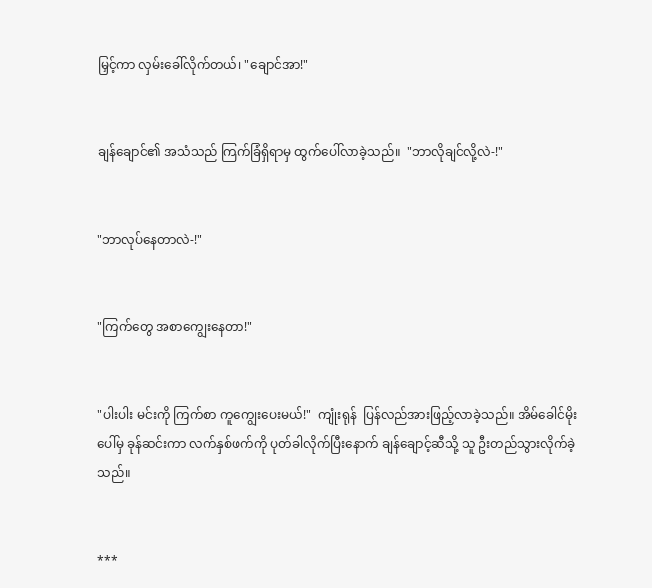မြှင့်ကာ လှမ်းခေါ်လိုက်တယ်၊ "ချောင်အာ!"


ချန်ချောင်၏ အသံသည် ကြက်ခြံရှိရာမှ ထွက်ပေါ်လာခဲ့သည်။  "ဘာလိုချင်လို့လဲ-!"


"ဘာလုပ်နေတာလဲ-!"


"ကြက်တွေ အစာကျွေးနေတာ!"


"ပါးပါး မင်းကို ကြက်စာ ကူကျွေးပေးမယ်!"  ကျုံးရုန်  ပြန်လည်အားဖြည့်လာခဲ့သည်။ အိမ်ခေါင်မိုးပေါ်မှ ခုန်ဆင်းကာ လက်နှစ်ဖက်ကို ပုတ်ခါလိုက်ပြီးနောက် ချန်ချောင့်ဆီသို့ သူ ဦးတည်သွားလိုက်ခဲ့သည်။


***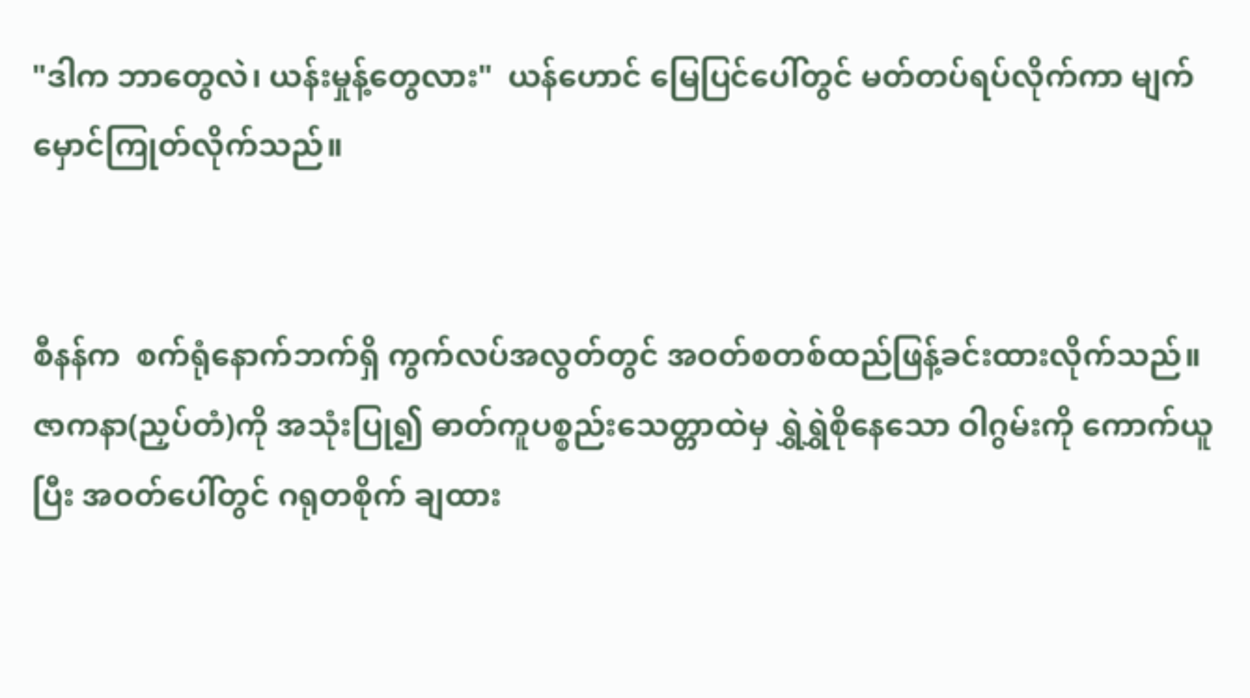"ဒါက ဘာတွေလဲ၊ ယန်းမှုန့်တွေလား"  ယန်ဟောင် မြေပြင်ပေါ်တွင် မတ်တပ်ရပ်လိုက်ကာ မျက်မှောင်ကြုတ်လိုက်သည်။


စီနန်က  စက်ရုံနောက်ဘက်ရှိ ကွက်လပ်အလွတ်တွင် အဝတ်စတစ်ထည်ဖြန့်ခင်းထားလိုက်သည်။   ဇာကနာ(ညှပ်တံ)ကို အသုံးပြု၍ ဓာတ်ကူပစ္စည်းသေတ္တာထဲမှ ရွှဲရွှဲစိုနေသော ဝါဂွမ်းကို ကောက်ယူပြီး အဝတ်ပေါ်တွင် ဂရုတစိုက် ချထား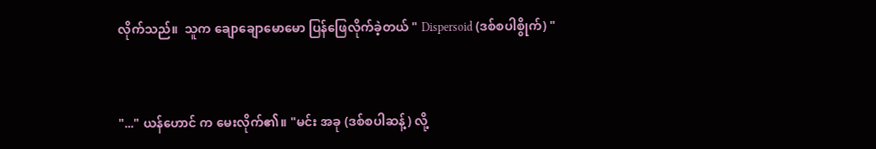လိုက်သည်။  သူက ချောချောမောမော ပြန်ဖြေလိုက်ခဲ့တယ် " Dispersoid (ဒစ်စပါစွိုက်) "


"..." ယန်ဟောင် က မေးလိုက်၏။ "မင်း အခု (ဒစ်စပါဆန့်) လို့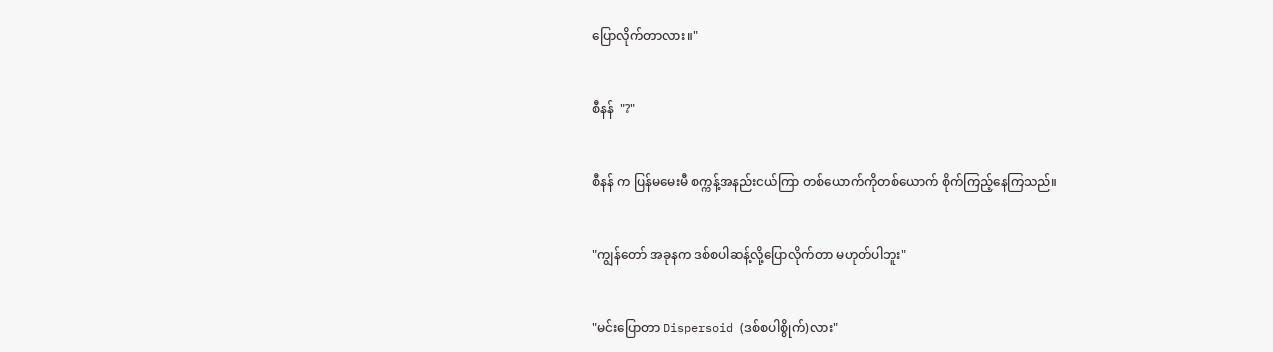ပြောလိုက်တာလား။"


စီနန်  "?"


စီနန် က ပြန်မမေးမီ စက္ကန့်အနည်းငယ်ကြာ တစ်ယောက်ကိုတစ်ယောက် စိုက်ကြည့်နေကြသည်။


"ကျွန်တော် အခုနက ဒစ်စပါဆန့်လို့ပြောလိုက်တာ မဟုတ်ပါဘူး"


"မင်းပြောတာ Dispersoid (ဒစ်စပါစွိုက်)လား"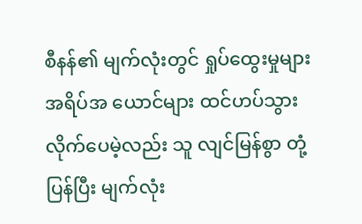စီနန်၏ မျက်လုံးတွင် ရှုပ်ထွေးမှုများ အရိပ်အ‌ ယောင်များ ထင်ဟပ်သွားလိုက်ပေမဲ့လည်း သူ လျင်မြန်စွာ တုံ့ပြန်ပြီး မျက်လုံး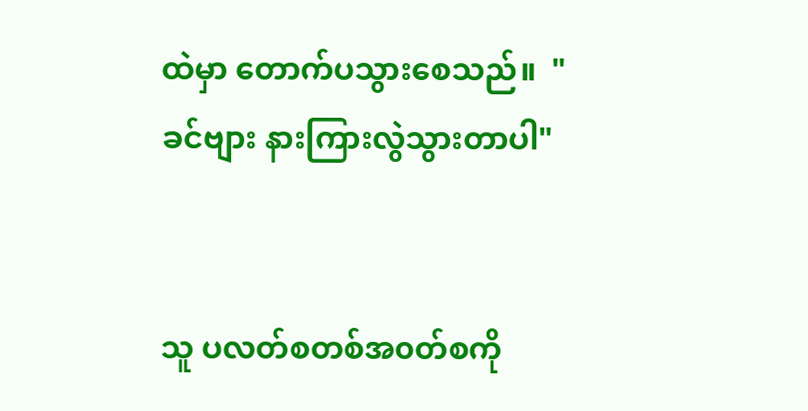ထဲမှာ တောက်ပသွားစေသည်။  "ခင်ဗျား နားကြားလွဲသွားတာပါ"


သူ ပလတ်စတစ်အ၀တ်စကို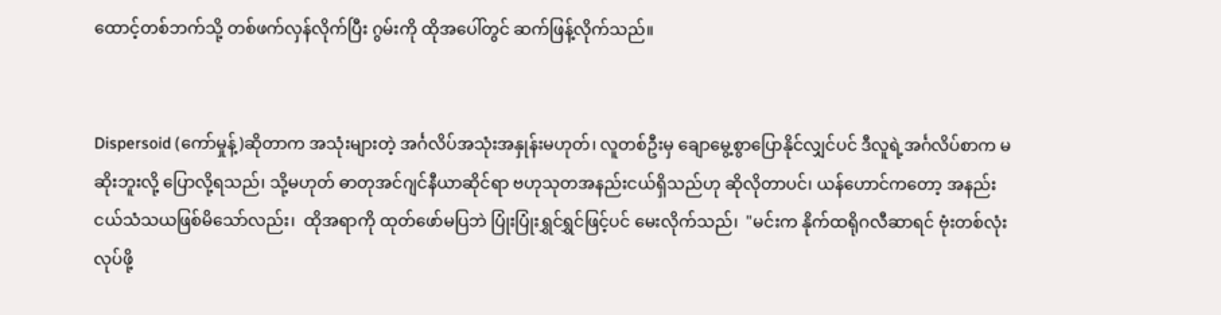ထောင့်တစ်ဘက်သို့ တစ်ဖက်လှန်လိုက်ပြီး ဂွမ်းကို ထိုအပေါ်တွင် ဆက်ဖြန့်လိုက်သည်။


Dispersoid (ကော်မှုန့်)ဆိုတာက အသုံးများတဲ့ အင်္ဂလိပ်အသုံးအနှုန်းမဟုတ်၊ လူတစ်ဦးမှ ချောမွေ့စွာပြောနိုင်လျှင်ပင် ဒီလူရဲ့အင်္ဂလိပ်စာက မဆိုးဘူးလို့ ပြောလို့ရသည်၊ သို့မဟုတ် ဓာတုအင်ဂျင်နီယာဆိုင်ရာ ဗဟုသုတအနည်းငယ်ရှိသည်ဟု ဆိုလိုတာပင်၊ ယန်ဟောင်ကတော့ အနည်းငယ်သံသယဖြစ်မိသော်လည်း၊  ထိုအရာကို ထုတ်ဖော်မပြဘဲ ပြုံးပြုံးရွှင်ရွှင်ဖြင့်ပင် မေးလိုက်သည်၊  "မင်းက နိုက်ထရိုဂလီဆာရင် ဗုံးတစ်လုံး လုပ်ဖို့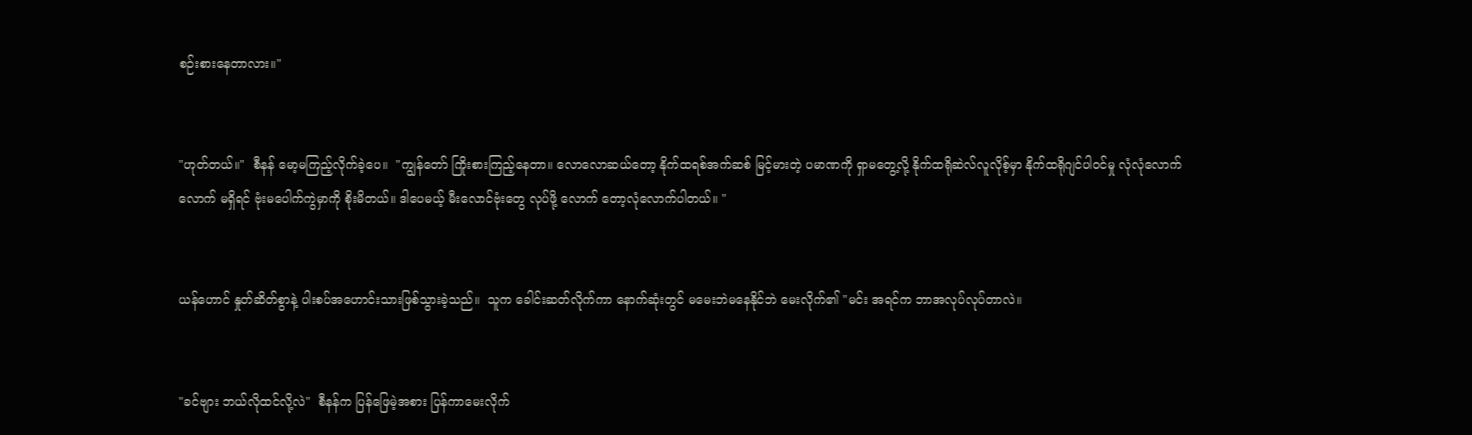စဉ်းစားနေတာလား။"


"ဟုတ်တယ်။"  စီနန် မော့မကြည့်လိုက်ခဲ့ပေ။  "ကျွန်တော် ကြိုးစားကြည့်နေတာ။ လောလောဆယ်တော့ နိုက်ထရစ်အက်ဆစ် မြင့်မားတဲ့ ပမာဏကို ရှာမတွေ့လို့ နိုက်ထရိုဆဲလ်လူလိုစ့်မှာ နိုက်ထရိုဂျင်ပါဝင်မှု လုံလုံလောက်လောက် မရှိရင် ဗုံးမပေါက်ကွဲမှာကို စိုးမိတယ်။ ဒါပေမယ့် မီးလောင်ဗုံးတွေ လုပ်ဖို့‌ လောက် တော့လုံလောက်ပါတယ်။ "


ယန်ဟောင် နှုတ်ဆိတ်စွာနဲ့ ပါးစပ်အဟောင်းသားဖြစ်သွားခဲ့သည်။  သူက ခေါင်းဆတ်လိုက်ကာ နောက်ဆုံးတွင် မမေးဘဲမနေနိုင်ဘဲ မေးလိုက်၏ "မင်း အရင်က ဘာအလုပ်လုပ်တာလဲ။


"ခင်ဗျား ဘယ်လိုထင်လို့လဲ"  စီနန်က ပြန်ဖြေမဲ့အစား ပြန်ကာမေးလိုက်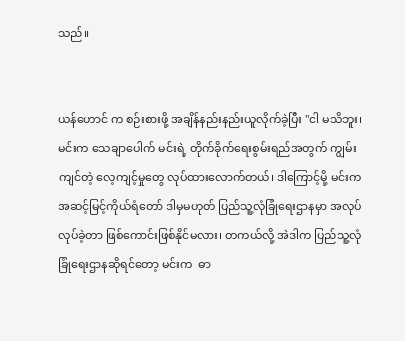သည်။


ယန်ဟောင် က စဉ်းစားဖို့ အချိန်နည်းနည်းယူလိုက်ခဲ့ပြီး "ငါ မသိဘူး၊ မင်းက သေချာပေါက် မင်းရဲ့ တိုက်ခိုက်ရေးစွမ်းရည်အတွက် ကျွမ်းကျင်တဲ့ လေ့ကျင့်မှုတွေ လုပ်ထားလောက်တယ်၊ ဒါကြောင့်မို့ မင်းက အဆင့်မြင့်ကိုယ်ရံတော် ဒါမှမဟုတ် ပြည်သူ့လုံခြုံရေးဌာနမှာ အလုပ်လုပ်ခဲ့တာ ဖြစ်ကောင်းဖြစ်နိုင်မလား၊ တကယ်လို့ အဲဒါက ပြည်သူ့လုံခြုံရေးဌာနဆိုရင်တော့ မင်းက  ဓာ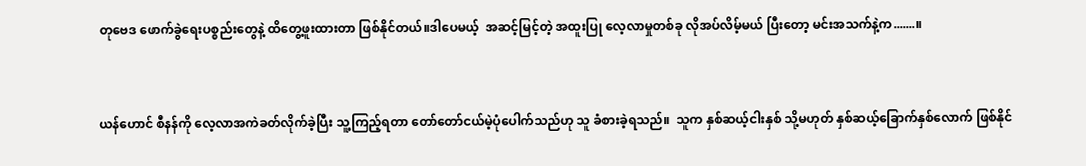တုဗေဒ ဖောက်ခွဲရေးပစ္စည်းတွေနဲ့ ထိတွေ့ဖူးထားတာ ဖြစ်နိုင်တယ်။ဒါပေမယ့်  အဆင့်မြင့်‌တဲ့ အထူးပြု‌ လေ့လာမှုတစ်ခု လိုအပ်လိမ့်မယ် ပြီးတော့ မင်းအသက်နဲ့က.......။


ယန်ဟောင် စီနန်ကို လေ့လာအကဲခတ်လိုက်ခဲ့ပြီး သူ့ကြည့်ရတာ တော်တော်ငယ်မဲ့ပုံပေါက်သည်ဟု သူ ခံစားခဲ့ရသည်။  သူက နှစ်ဆယ့်ငါးနှစ် သို့မဟုတ် နှစ်ဆယ့်ခြောက်နှစ်လောက် ဖြစ်နိုင်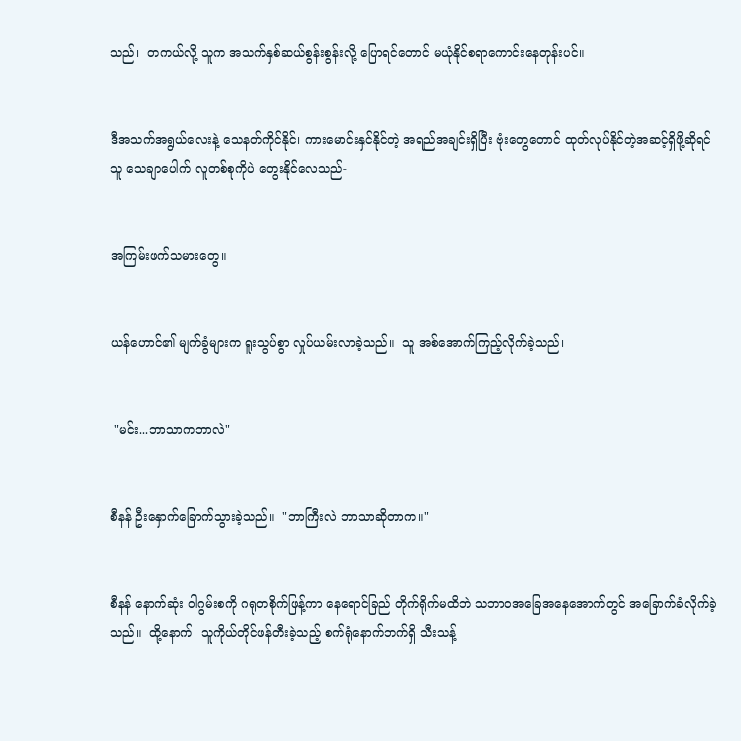သည်၊  တကယ်လို့ သူက အသက်နှစ်ဆယ်စွန်းစွန်းလို့ ပြောရင်တောင် မယုံနိုင်စရာကောင်းနေတုန်းပင်။


ဒီအသက်အရွယ်လေးနဲ့ သေနတ်ကိုင်နိုင်၊ ကားမောင်းနှင်နိုင်တဲ့ အရည်အချင်းရှိပြီး ဗုံးတွေတောင် ထုတ်လုပ်နိုင်တဲ့အဆင့်ရှိဖို့ဆိုရင် သူ သေချာပေါက် လူတစ်စုကိုပဲ တွေးနိုင်လေသည်-


အကြမ်းဖက်သမားတွေ။


ယန်ဟောင်၏ မျက်ခွံများက ရူးသွပ်စွာ လှုပ်ယမ်းလာခဲ့သည်။  သူ အစ်အောက်ကြည့်လိုက်ခဲ့သည်၊


 "မင်း...ဘာသာကဘာလဲ"


စီနန် ဦးနှောက်ခြောက်သွားခဲ့သည်။  "ဘာကြီးလဲ ဘာသာဆိုတာက။"


စီနန် နောက်ဆုံး ဝါဂွမ်းစကို ဂရုတစိုက်ဖြန့်ကာ နေရောင်ခြည် တိုက်ရိုက်မထိဘဲ သဘာဝအခြေအနေအောက်တွင် အခြောက်ခံလိုက်ခဲ့သည်။  ထို့နောက်  သူကိုယ်တိုင်ဖန်တီးခဲ့သည့် စက်ရုံနောက်ဘက်ရှိ သီးသန့်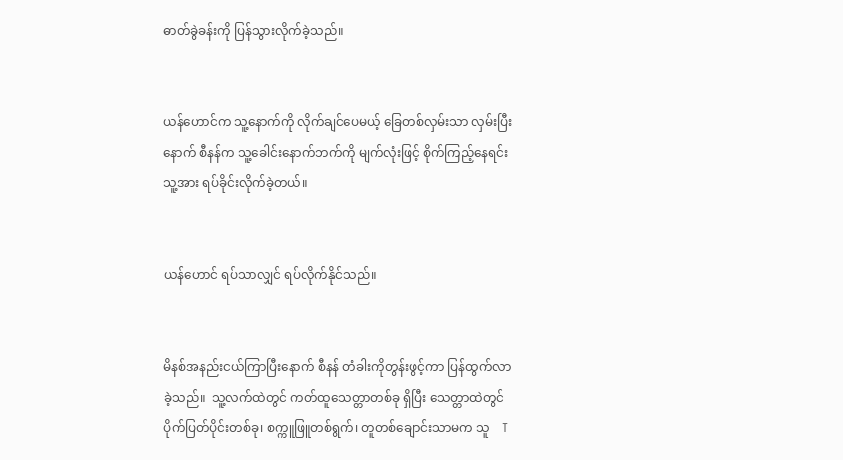ဓာတ်ခွဲခန်းကို ပြန်သွားလိုက်ခဲ့သည်။


ယန်ဟောင်က သူ့နောက်ကို လိုက်ချင်ပေမယ့် ခြေတစ်လှမ်းသာ လှမ်းပြီးနောက် စီနန်က သူ့ခေါင်းနောက်ဘက်ကို မျက်လုံးဖြင့် စိုက်ကြည့်နေရင်း သူ့အား ရပ်ခိုင်းလိုက်ခဲ့တယ်။


ယန်ဟောင် ရပ်သာလျှင် ရပ်လိုက်နိုင်သည်။


မိနစ်အနည်းငယ်ကြာပြီးနောက် စီနန် တံခါးကိုတွန်းဖွင့်ကာ ပြန်ထွက်လာခဲ့သည်။  သူ့လက်ထဲတွင် ကတ်ထူသေတ္တာတစ်ခု ရှိပြီး သေတ္တာထဲတွင် ပိုက်ပြတ်ပိုင်းတစ်ခု၊ စက္ကူဖြူတစ်ရွက်၊ တူတစ်ချောင်းသာမက သူ    T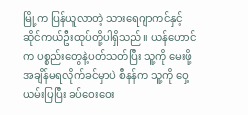မြို့က ပြန်ယူလာတဲ့ သားရေဂျာကင်နှင့် ဆိုင်ကယ်ဦးထုပ်တို့ပါရှိသည်။ ယန်ဟောင်က ပစ္စည်းတွေနဲ့ပတ်သတ်ပြီး သူ့ကို မေးဖို့ အချိန်မရလိုက်ခင်မှာပဲ စီနန်က သူ့ကို ဝှေ့ယမ်းပြပြီး ခပ်ဝေးဝေး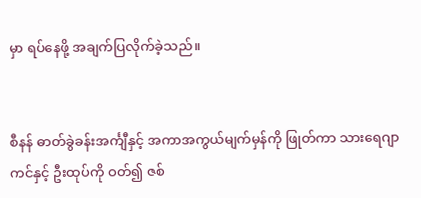မှာ ရပ်နေဖို့ အချက်ပြလိုက်ခဲ့သည်။


စီနန် ဓာတ်ခွဲခန်းအင်္ကျီနှင့် အကာအကွယ်မျက်မှန်ကို ဖြုတ်ကာ သားရေဂျာကင်နှင့် ဦးထုပ်ကို ဝတ်၍ ဇစ်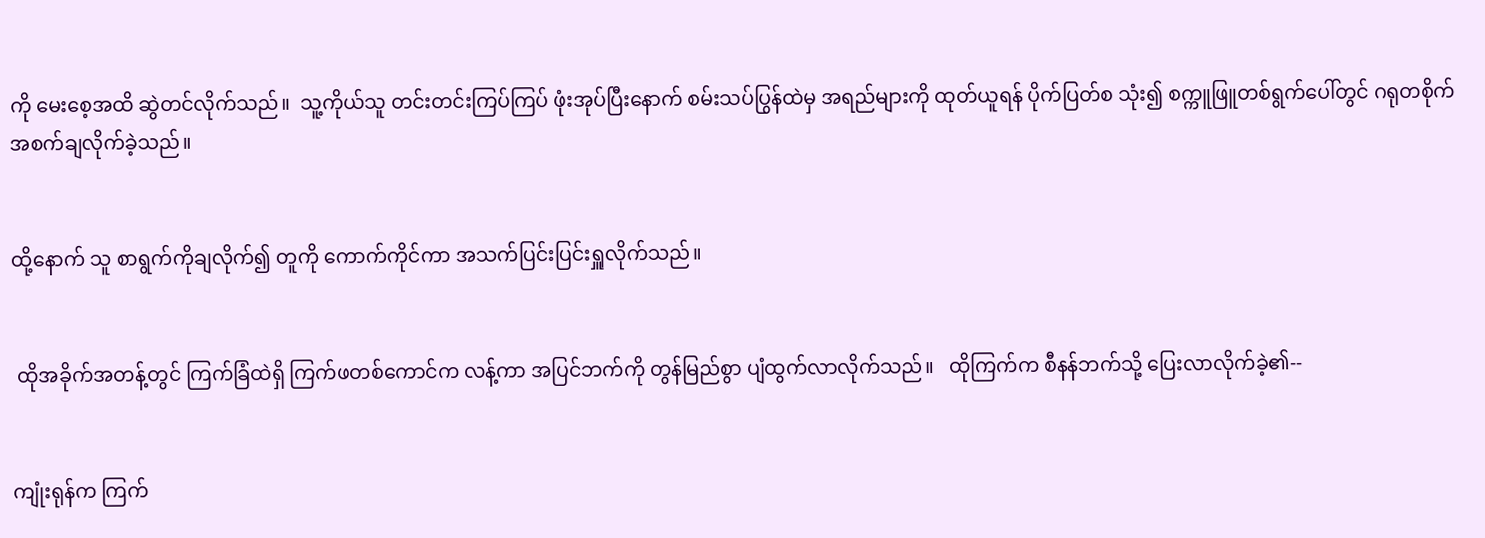ကို မေးစေ့အထိ ဆွဲတင်လိုက်သည်။  သူ့ကိုယ်သူ တင်းတင်းကြပ်ကြပ် ဖုံးအုပ်ပြီးနောက် စမ်းသပ်ပြွန်ထဲမှ အရည်များကို ထုတ်ယူရန် ပိုက်ပြတ်စ သုံး၍ စက္ကူဖြူတစ်ရွက်ပေါ်တွင် ဂရုတစိုက် အစက်ချလိုက်ခဲ့သည်။


ထို့နောက် သူ စာရွက်ကိုချလိုက်၍ တူကို ကောက်ကိုင်ကာ အသက်ပြင်းပြင်းရှူလိုက်သည်။


 ထိုအခိုက်အတန့်တွင် ကြက်ခြံထဲရှိ ကြက်ဖတစ်ကောင်က လန့်ကာ အပြင်ဘက်ကို တွန်မြည်စွာ ပျံထွက်လာလိုက်သည်။   ထိုကြက်က စီနန်ဘက်သို့ ပြေးလာလိုက်ခဲ့၏--


ကျုံးရုန်က ကြက်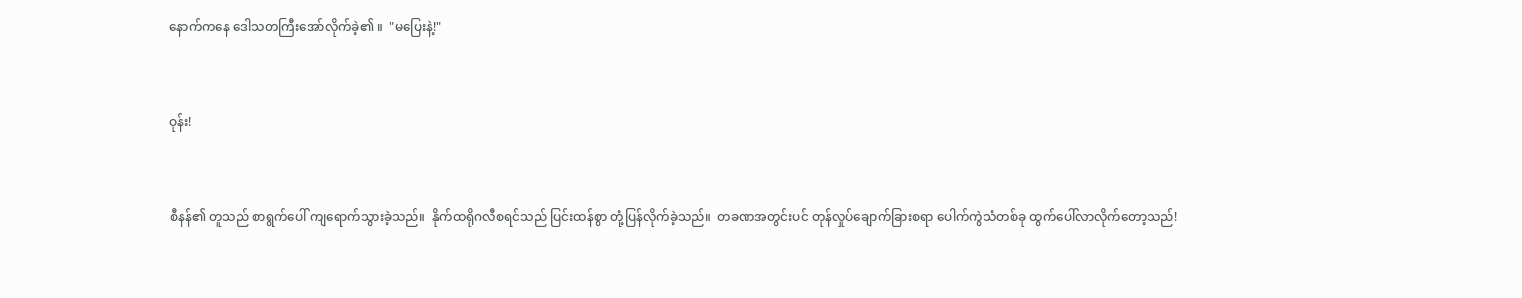နောက်ကနေ ဒေါသတကြီးအော်လိုက်ခဲ့၏ ။  "မပြေးနဲ့!"


ဝုန်း!


စီနန်၏ တူသည် စာရွက်ပေါ် ကျရောက်သွားခဲ့သည်။  နိုက်ထရိုဂလီစရင်သည် ပြင်းထန်စွာ တုံ့ပြန်လိုက်ခဲ့သည်။  တခဏအတွင်းပင် တုန်လှုပ်ချောက်ခြားစရာ ပေါက်ကွဲသံတစ်ခု ထွက်ပေါ်လာလိုက်တော့သည်!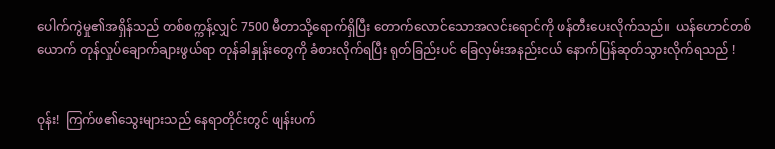ပေါက်ကွဲမှု၏အရှိန်သည် တစ်စက္ကန့်လျှင် 7500 မီတာသို့ရောက်ရှိပြီး တောက်လောင်သောအလင်းရောင်ကို ဖန်တီးပေးလိုက်သည်။  ယန်ဟောင်တစ်ယောက် တုန်လှုပ်ချောက်ချားဖွယ်ရာ တုန်ခါနှုန်းတွေကို ခံစားလိုက်ရပြီး ရုတ်ခြည်းပင် ခြေလှမ်းအနည်းငယ် နောက်ပြန်ဆုတ်သွားလိုက်ရသည် !


ဝုန်း!  ကြက်ဖ၏သွေးများသည် နေရာတိုင်းတွင် ဖျန်းပက်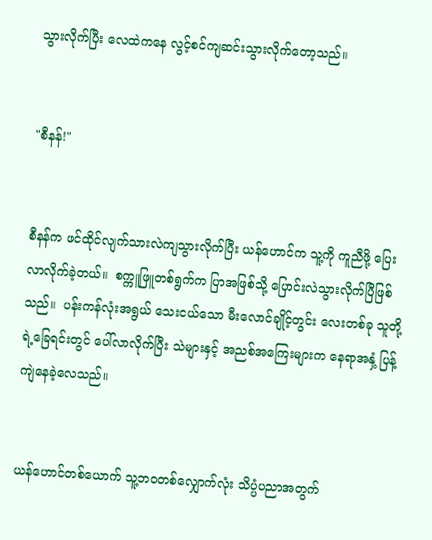သွားလိုက်ပြီး လေထဲကနေ လွင့်စင်ကျဆင်းသွားလိုက်တော့သည်။


"စီနန်!"


စီနန်က ဖင်ထိုင်လျက်သားလဲကျသွားလိုက်ပြီး ယန်ဟောင်က သူ့ကို ကူညီဖို့ ပြေးလာလိုက်ခဲ့တယ်။  စက္ကူဖြူတစ်ရွက်က ပြာအဖြစ်သို့ ပြောင်းလဲသွားလိုက်ပြီဖြစ်သည်။  ပန်းကန်လုံးအရွယ် သေးငယ်သော မီးလောင်ချိုင့်တွင်း လေးတစ်ခု သူတို့ရဲ့ခြေရင်းတွင် ပေါ်လာလိုက်ပြီး သဲများနှင့် အညစ်အကြေးများက နေရာအနှံ့ ပြန့်ကျဲနေခဲ့လေသည်။


ယန်ဟောင်တစ်ယောက် သူ့ဘဝတစ်လျှောက်လုံး သိပ္ပံပညာအတွက်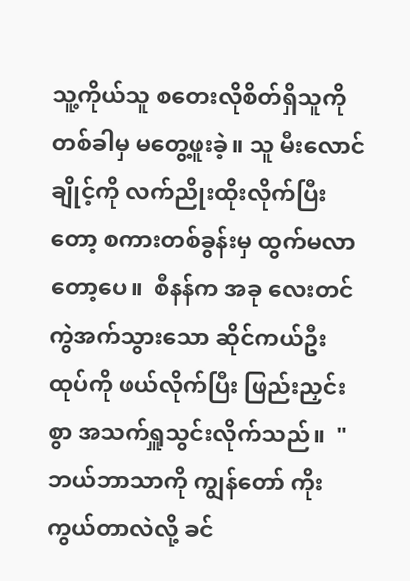သူ့ကိုယ်သူ စတေးလိုစိတ်ရှိသူကို တစ်ခါမှ မတွေ့ဖူးခဲ့။ သူ မီးလောင် ချိုင့်ကို လက်ညိုးထိုးလိုက်ပြီးတော့ စကားတစ်ခွန်းမှ ထွက်မလာတော့ပေ။  စီနန်က အခု လေးတင် ကွဲအက်သွားသော ဆိုင်ကယ်ဦးထုပ်ကို ဖယ်လိုက်ပြီး ဖြည်းညှင်းစွာ အသက်ရှူသွင်းလိုက်သည်။  "ဘယ်ဘာသာကို ကျွန်တော် ကိုးကွယ်တာလဲလို့ ခင်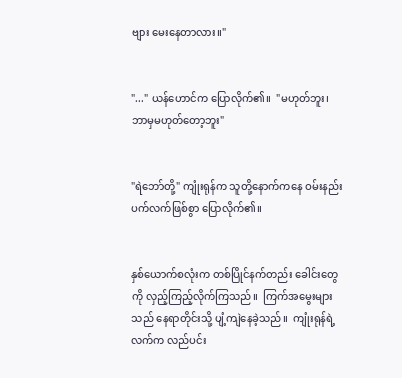ဗျား မေးနေတာလား။"


"..." ယန်ဟောင်က ပြောလိုက်၏။  "မဟုတ်ဘူး၊ ဘာမှမဟုတ်တော့ဘူး"


"ရဲဘော်တို့" ကျုံးရုန်က သူတို့နောက်ကနေ ဝမ်းနည်းပက်လက်ဖြစ်စွာ ပြောလိုက်၏။


နှစ်ယောက်စလုံးက တစ်ပြိုင်နက်တည်း ခေါင်းတွေကို လှည့်ကြည့်လိုက်ကြသည်။  ကြက်အမွေးများသည် နေရာတိုင်းသို့ ပျံ့ကျဲနေခဲ့သည်။  ကျုံးရုန်ရဲ့လက်က လည်ပင်း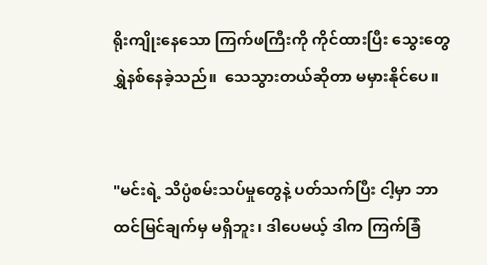ရိုးကျိုးနေသော ကြက်ဖကြီးကို ကိုင်ထားပြီး သွေးတွေရွှဲနစ်နေခဲ့သည်။  သေသွားတယ်ဆိုတာ မမှားနိုင်ပေ။


"မင်းရဲ့ သိပ္ပံစမ်းသပ်မှုတွေနဲ့ ပတ်သက်ပြီး ငါ့မှာ ဘာထင်မြင်ချက်မှ မရှိဘူး၊ ဒါပေမယ့် ဒါက ကြက်ခြံ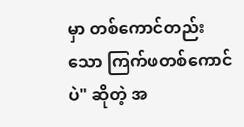မှာ တစ်ကောင်တည်းသော ကြက်ဖတစ်ကောင်ပဲ" ဆိုတဲ့ အ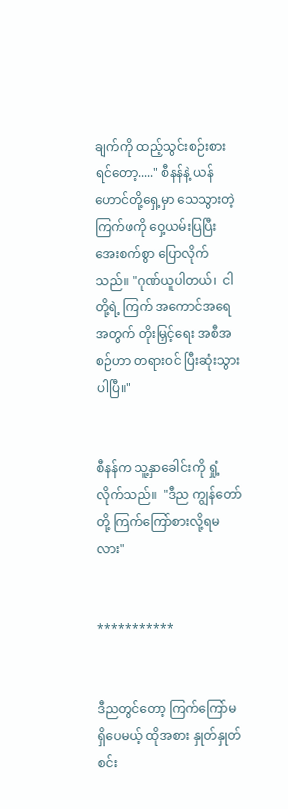ချက်ကို ထည့်သွင်းစဉ်းစားရင်တော့....." စီနန်နဲ့ ယန်ဟောင်တို့ရှေ့မှာ သေသွားတဲ့ ကြက်ဖကို ဝှေ့ယမ်းပြပြီး အေးစက်စွာ ပြောလိုက်သည်။ "ဂုဏ်ယူပါတယ်၊  ငါတို့ရဲ့ ကြက် အကောင်အရေအတွက် တိုးမြှင့်ရေး အစီအစဉ်ဟာ တရားဝင် ပြီးဆုံးသွားပါပြီ။"


စီနန်က သူ့နှာခေါင်းကို ရှုံ့လိုက်သည်။  "ဒီည ကျွန်တော်တို့ ကြက်ကြော်စားလို့ရမလား"


***********


ဒီညတွင်တော့ ကြက်ကြော်မရှိပေမယ့် ထိုအစား နှုတ်နှုတ်စင်း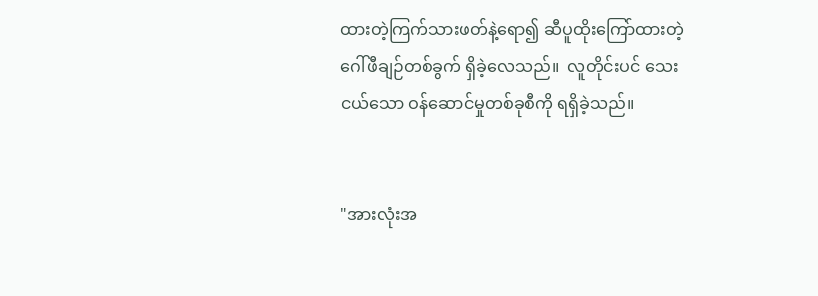ထားတဲ့ကြက်သားဖတ်နဲ့ရော၍ ဆီပူထိုးကြော်ထားတဲ့ ဂေါ်ဖီချဉ်တစ်ခွက် ရှိခဲ့လေသည်။  လူတိုင်းပင် သေးငယ်သော ဝန်ဆောင်မှုတစ်ခုစီကို ရရှိခဲ့သည်။


"အားလုံးအ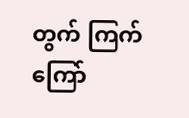တွက် ကြက်ကြော်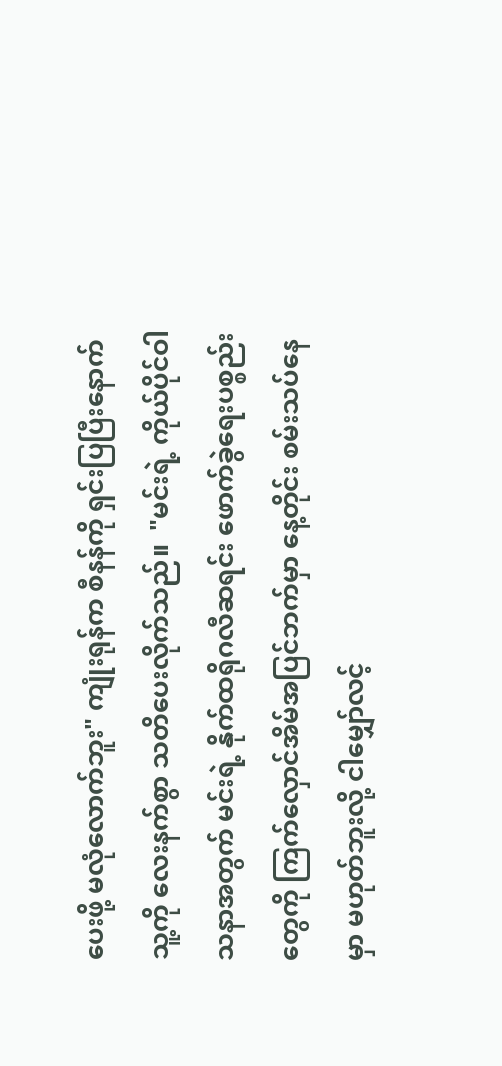ပေးဖို့ မလုံလောက်ဘူး" ကျုံးရုန်က စီနန်ကို ရှင်းပြပြီးနောက် သူ့ကို လေးနက်စွာ သတိပေးလိုက်သည်။  "မင်းရဲ့ ကိုယ်ပိုင်ဝါသနာအတွက် မင်းရဲ့ နိုက်ထရိုဂလီဆရင်း ဖောက်ခွဲရေးပစ္စည်းတွေကို ကြက်လှောင်အိမ်အပြင်ဘက်မှာ နေ့တိုင်း စမ်းသပ်နေမှာ မဟုတ်ဘူးလို့ ငါမျှော်လင့်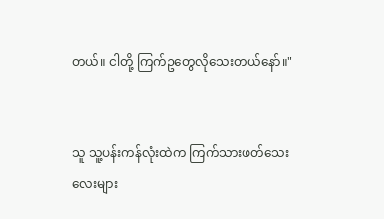တယ်။ ငါတို့ ကြက်ဥတွေလိုသေးတယ်နော်။"


သူ သူ့ပန်းကန်လုံးထဲက ကြက်သားဖတ်သေးလေးများ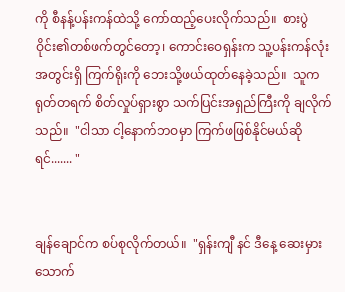ကို စီနန့်ပန်းကန်ထဲသို့ ကော်ထည့်ပေးလိုက်သည်။  စားပွဲဝိုင်း၏တစ်ဖက်တွင်တော့၊ ကောင်းဝေရှန်းက သူ့ပန်းကန်လုံးအတွင်းရှိ ကြက်ရိုးကို ဘေးသို့ဖယ်ထုတ်နေခဲ့သည်။  သူက ရုတ်တရက် စိတ်လှုပ်ရှားစွာ သက်ပြင်းအရှည်ကြီးကို ချလိုက်သည်။  "ငါသာ ငါ့နောက်ဘဝမှာ ကြက်ဖဖြစ်နိုင်မယ်ဆိုရင်....... "


ချန်ချောင်က စပ်စုလိုက်တယ်။  "ရှန်းကျီ နင် ဒီနေ့ ဆေးမှားသောက်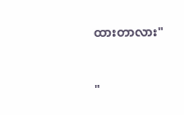ထားတာလား"


"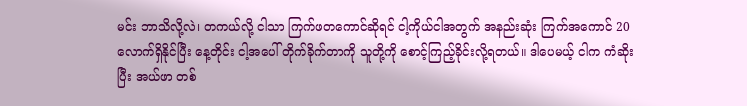မင်း ဘာသိလို့လဲ၊ တကယ်လို့ ငါသာ ကြက်ဖတကောင်ဆိုရင် ငါ့ကိုယ်ငါအတွက် အနည်းဆုံး ကြက်အကောင် 20 လောက်ရှိနိုင်ပြီး နေ့တိုင်း ငါ့အပေါ် တိုက်ခိုက်တာကို သူတို့ကို စောင့်ကြည့်ခိုင်းလို့ရတယ်။ ဒါပေမယ့် ငါက ကံဆိုးပြီး အယ်ဖာ တစ်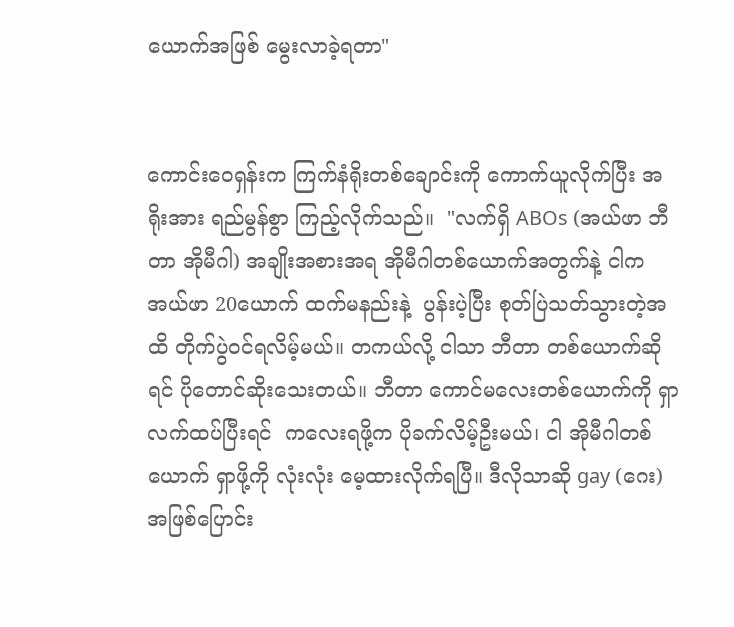ယောက်အဖြစ် မွေးလာခဲ့ရတာ"


ကောင်းဝေရှန်းက ကြက်နံရိုးတစ်ချောင်းကို ကောက်ယူလိုက်ပြီး အရိုးအား ရည်မွန်စွာ ကြည့်လိုက်သည်။  "လက်ရှိ ABOs (အယ်ဖာ ဘီတာ အိုမီဂါ) အချိုးအစားအရ အိုမီဂါတစ်ယောက်အတွက်နဲ့ ငါက အယ်ဖာ 20ယောက် ထက်မနည်းနဲ့  ပွန်းပဲ့ပြီး စုတ်ပြဲသတ်သွားတဲ့အထိ တိုက်ပွဲဝင်ရလိမ့်မယ်။ တကယ်လို့ ငါသာ ဘီတာ တစ်ယောက်ဆိုရင် ပိုတောင်ဆိုးသေးတယ်။ ဘီတာ ကောင်မလေးတစ်ယောက်ကို ရှာလက်ထပ်ပြီးရင်  ကလေးရဖို့က ပိုခက်လိမ့်ဦးမယ်၊ ငါ အိုမီဂါတစ်ယောက် ရှာဖို့ကို လုံးလုံး မေ့ထားလိုက်ရပြီ။ ဒီလိုသာဆို gay (ဂေး) အဖြစ်ပြောင်း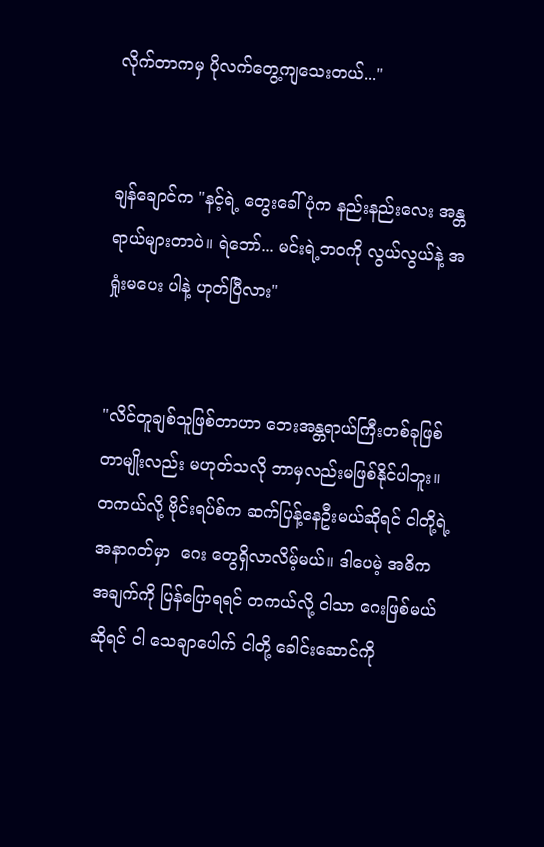လိုက်တာကမှ ပိုလက်တွေ့ကျသေးတယ်..."


ချန်ချောင်က "နင့်ရဲ့ တွေးခေါ်ပုံက နည်းနည်းလေး အန္တရာယ်များတာပဲ။ ရဲဘော်... မင်းရဲ့ဘဝကို လွယ်လွယ်နဲ့ အရှုံးမပေး ပါနဲ့ ဟုတ်ပြီလား"


"လိင်တူချစ်သူဖြစ်တာဟာ ဘေးအန္တရာယ်ကြီးတစ်ခုဖြစ်တာမျိုးလည်း မဟုတ်သလို ဘာမှလည်းမဖြစ်နိုင်ပါဘူး။ တကယ်လို့ ဗိုင်းရပ်စ်က ဆက်ပြန့်နေဦးမယ်ဆိုရင် ငါတို့ရဲ့အနာဂတ်မှာ  ဂေး တွေရှိလာလိမ့်မယ်။ ဒါပေမဲ့ အဓိက အချက်ကို ပြန်ပြောရရင် တကယ်လို့ ငါသာ ဂေးဖြစ်မယ်ဆိုရင် ငါ သေချာပေါက် ငါတို့ ခေါင်းဆောင်ကို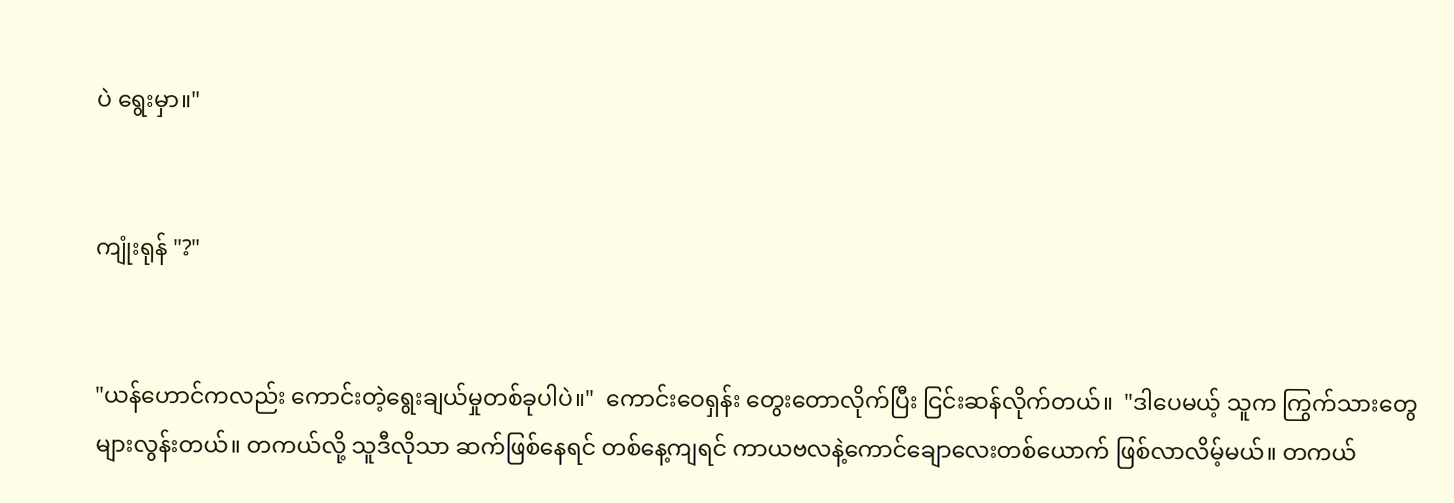ပဲ ရွေးမှာ။"


ကျုံးရုန် "?"


"ယန်ဟောင်ကလည်း ကောင်းတဲ့ရွေးချယ်မှုတစ်ခုပါပဲ။"  ကောင်းဝေရှန်း တွေးတောလိုက်ပြီး ငြင်းဆန်လိုက်တယ်။  "ဒါပေမယ့် သူက ကြွက်သားတွေ များလွန်းတယ်။ တကယ်လို့ သူဒီလိုသာ ဆက်ဖြစ်နေရင် တစ်နေ့ကျရင် ကာယဗလနဲ့ကောင်ချောလေးတစ်ယောက် ဖြစ်လာလိမ့်မယ်။ တကယ်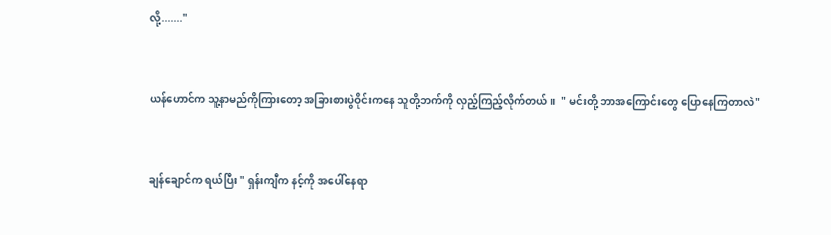လို့......."


ယန်ဟောင်က သူ့နာမည်ကိုကြားတော့ အခြားစားပွဲဝိုင်းကနေ သူတို့ဘက်ကို လှည့်ကြည့်လိုက်တယ်။  " မင်းတို့ ဘာအကြောင်းတွေ ပြောနေကြတာလဲ"


ချန်ချောင်က ရယ်ပြီး " ရှန်းကျီက နင့်ကို အပေါ်နေရာ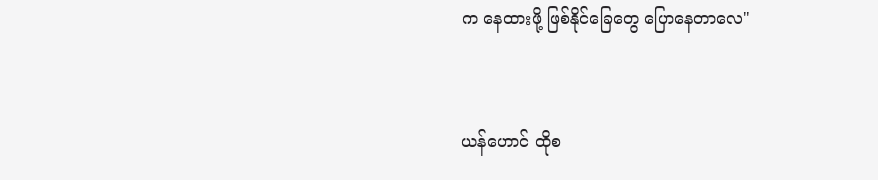က နေထားဖို့ ဖြစ်နိုင်ခြေတွေ ပြောနေတာလေ"


ယန်ဟောင် ထိုစ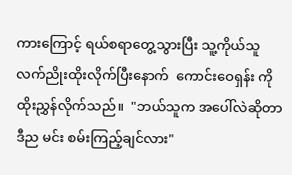ကားကြောင့် ရယ်စရာတွေ့သွားပြီး သူ့ကိုယ်သူလက်ညိုးထိုးလိုက်ပြီးနောက်  ကောင်းဝေရှန်း ကို ထိုးညွှန်လိုက်သည်။  "ဘယ်သူက အပေါ်လဲဆိုတာ ဒီည မင်း စမ်းကြည့်ချင်လား"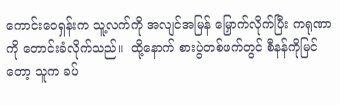ကောင်းဝေရှန်းက သူ့လက်ကို အလျင်အမြန် မြှောက်လိုက်ပြီး ကရုဏာကို တောင်းခံလိုက်သည်။  ထို့နောက် စားပွဲတစ်ဖက်တွင် စီနန်ကိုမြင်တော့ သူက ခပ်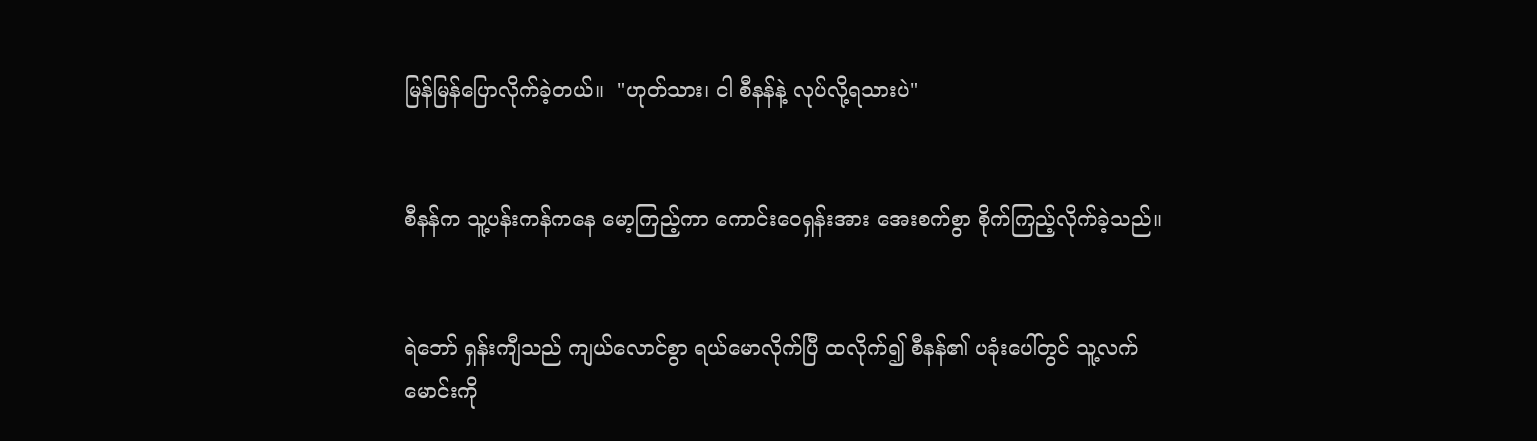မြန်မြန်ပြောလိုက်ခဲ့တယ်။  "ဟုတ်သား၊ ငါ စီနန်နဲ့ လုပ်လို့ရသားပဲ"


စီနန်က သူ့ပန်းကန်ကနေ မော့ကြည့်ကာ ကောင်းဝေရှန်းအား အေးစက်စွာ စိုက်ကြည့်လိုက်ခဲ့သည်။


ရဲဘော် ရှန်းကျီသည် ကျယ်လောင်စွာ ရယ်မောလိုက်ပြီ ထလိုက်၍ စီနန်၏ ပခုံးပေါ်တွင် သူ့လက်မောင်းကို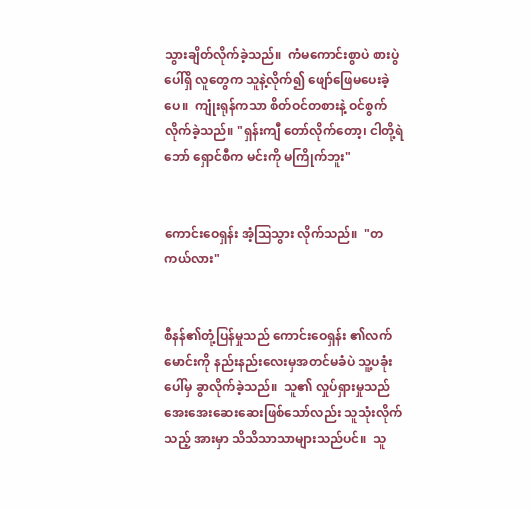သွားချိတ်လိုက်ခဲ့သည်။  ကံမကောင်းစွာပဲ စားပွဲပေါ်ရှိ လူတွေက သူနဲ့လိုက်၍ ဖျော်ဖြေမပေးခဲ့ပေ။  ကျုံးရုန်ကသာ စိတ်ဝင်တစားနဲ့ ဝင်စွက်လိုက်ခဲ့သည်။ "ရှန်းကျီ တော်လိုက်တော့၊ ငါတို့ရဲဘော် ရှောင်စီက မင်းကို မကြိုက်ဘူး"


ကောင်းဝေရှန်း အံ့သြသွား လိုက်သည်။  "တကယ်လား"


စီနန်၏တုံ့ပြန်မှုသည် ကောင်းဝေရှန်း ၏လက်မောင်းကို နည်းနည်းလေးမှအတင်မခံပဲ သူ့ပခုံး‌ ပေါ်မှ ခွာလိုက်ခဲ့သည်။  သူ၏ လှုပ်ရှားမှုသည် အေးအေးဆေးဆေးဖြစ်သော်လည်း သူသုံးလိုက်သည့် အားမှာ သိသိသာသာများသည်ပင်။  သူ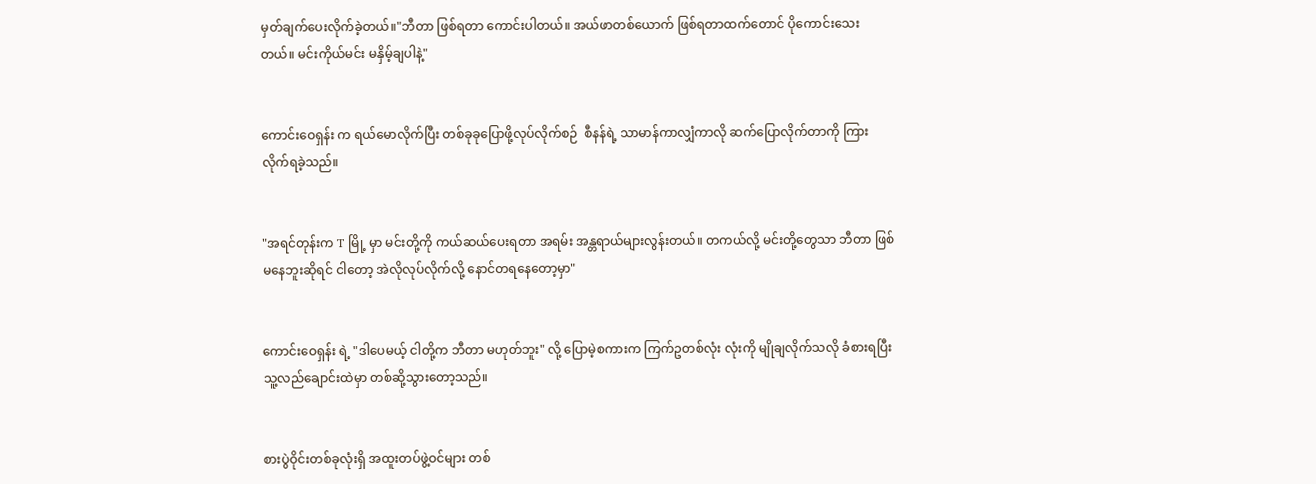မှတ်ချက်ပေးလိုက်ခဲ့တယ်။"ဘီတာ ဖြစ်ရတာ ကောင်းပါတယ်။ အယ်ဖာတစ်ယောက် ဖြစ်ရတာထက်တောင် ပိုကောင်းသေးတယ်။ မင်းကိုယ်မင်း မနှိမ့်ချပါနဲ့"


ကောင်းဝေရှန်း က ရယ်မောလိုက်ပြီး တစ်ခုခုပြောဖို့လုပ်လိုက်စဉ်  စီနန်ရဲ့ သာမာန်ကာလျှံကာလို ဆက်ပြောလိုက်တာကို ကြားလိုက်ရခဲ့သည်။


"အရင်တုန်းက T မြို့ မှာ မင်းတို့ကို ကယ်ဆယ်ပေးရတာ အရမ်း အန္တရာယ်များလွန်းတယ်။ တကယ်လို့ မင်းတို့တွေသာ ဘီတာ ဖြစ်မနေဘူးဆိုရင် ငါတော့ အဲလိုလုပ်လိုက်လို့ နောင်တရနေတော့မှာ"


ကောင်းဝေရှန်း ရဲ့ "ဒါပေမယ့် ငါတို့က ဘီတာ မဟုတ်ဘူး" လို့ ပြောမဲ့စကားက ကြက်ဥတစ်လုံး လုံးကို မျိုချလိုက်သလို ခံစားရပြီး သူ့လည်ချောင်းထဲမှာ တစ်ဆို့သွားတော့သည်။


စားပွဲဝိုင်းတစ်ခုလုံးရှိ အထူးတပ်ဖွဲ့ဝင်များ တစ်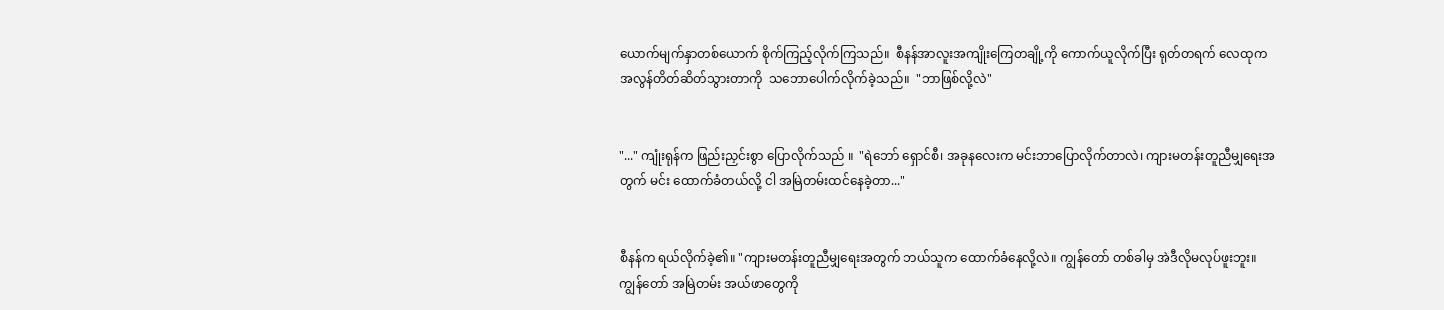ယောက်မျက်နှာတစ်ယောက် စိုက်ကြည့်လိုက်ကြသည်။  စီနန်အာလူးအကျိုးကြေတချို့ကို ကောက်ယူလိုက်ပြီး ရုတ်တရက် လေထုက အလွန်တိတ်ဆိတ်သွားတာကို  သဘောပေါက်လိုက်ခဲ့သည်။  "ဘာဖြစ်လို့လဲ"


"..." ကျုံးရုန်က ဖြည်းညှင်းစွာ ပြောလိုက်သည် ။  "ရဲဘော် ရှောင်စီ၊ အခုနလေးက မင်းဘာပြောလိုက်တာလဲ၊ ကျားမတန်းတူညီမျှရေးအတွက် မင်း ထောက်ခံတယ်လို့ ငါ အမြဲတမ်းထင်နေခဲ့တာ..."


စီနန်က ရယ်လိုက်ခဲ့၏။ "ကျားမတန်းတူညီမျှရေးအတွက် ဘယ်သူက ထောက်ခံနေလို့လဲ။ ကျွန်တော် တစ်ခါမှ အဲဒီလိုမလုပ်ဖူးဘူး။  ကျွန်တော် အမြဲတမ်း အယ်ဖာတွေကို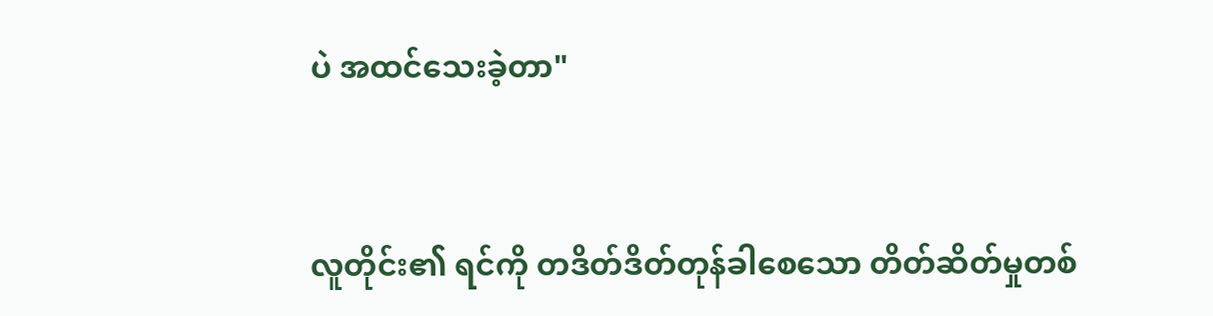ပဲ အထင်သေးခဲ့တာ"


လူတိုင်း၏ ရင်ကို တဒိတ်ဒိတ်တုန်ခါစေသော တိတ်ဆိတ်မှုတစ်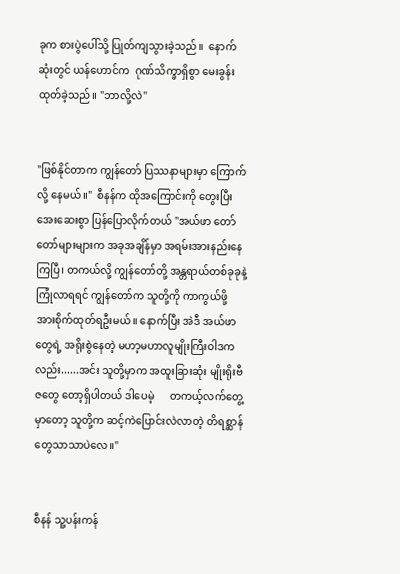ခုက စားပွဲပေါ်သို့ ပြုတ်ကျသွားခဲ့သည်။  နောက်ဆုံးတွင် ယန်ဟောင်က  ဂုဏ်သိက္ခာရှိစွာ မေးခွန်းထုတ်ခဲ့သည်။ "ဘာလို့လဲ"


"ဖြစ်နိုင်တာက ကျွန်တော် ပြဿနာများမှာ ကြောက်လို့ နေမယ်။"  စီနန်က ထိုအကြောင်းကို တွေးပြီး အေးဆေးစွာ ပြန်ပြောလိုက်တယ် "အယ်ဖာ တော်တော်များများက အခုအချိန်မှာ အရမ်းအားနည်းနေကြပြီ၊ တကယ်လို့ ကျွန်တော်တို့ အန္တရာယ်တစ်ခုခုနဲ့ ကြုံလာရရင် ကျွန်တော်က သူတို့ကို ကာကွယ်ဖို့ အားစိုက်ထုတ်ရဦးမယ်။ နောက်ပြီး အဲဒီ အယ်ဖာတွေရဲ့ အရိုးစွဲနေတဲ့ မဟာ့မဟာလူမျိုးကြီးဝါဒကလည်း......အင်း သူတို့မှာက အထူးခြားဆုံး မျိုးရိုးဗီဇတွေ‌ တော့ရှိပါတယ် ဒါပေမဲ့      တကယ့်လက်တွေ့မှာတော့ သူတို့က ဆင့်ကဲပြောင်းလဲလာတဲ့ တိရစ္ဆာန်တွေသာသာပဲလေ။"


စီနန် သူ့ပန်းကန်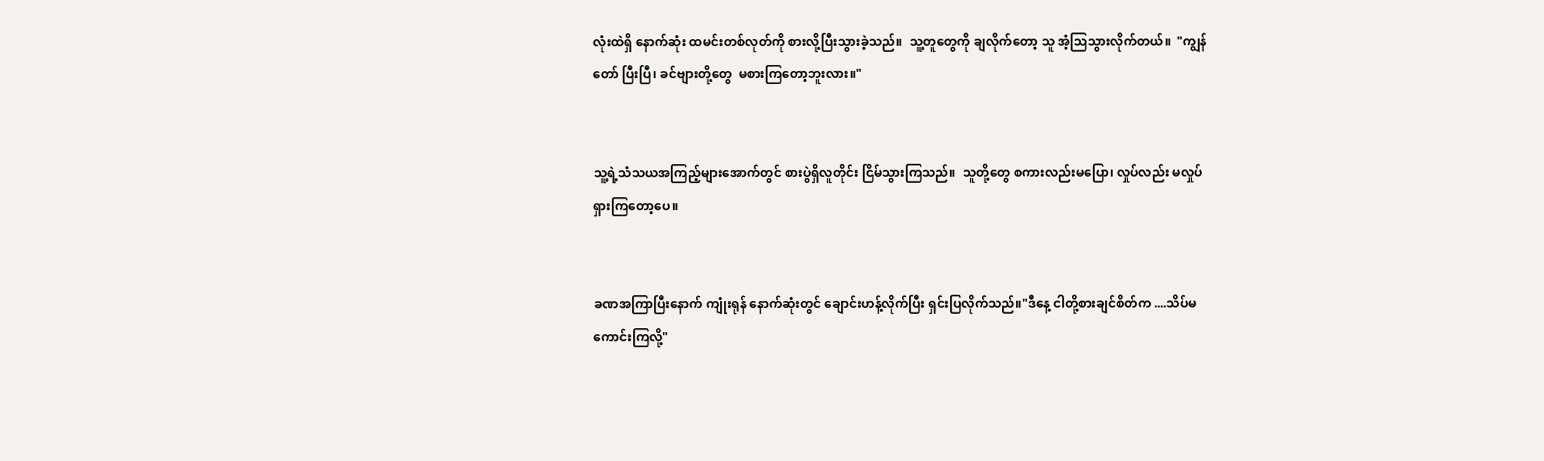လုံးထဲရှိ နောက်ဆုံး ထမင်းတစ်လုတ်ကို စားလို့ပြီးသွားခဲ့သည်။  သူ့တူတွေကို ချလိုက်တော့ သူ အံ့သြသွားလိုက်တယ်။  "ကျွန်တော် ပြီးပြီ၊ ခင်ဗျားတို့တွေ  မစားကြတော့ဘူးလား။"


သူ့ရဲ့သံသယအကြည့်များအောက်တွင် စားပွဲရှိလူတိုင်း ငြိမ်သွားကြသည်။  သူတို့တွေ စကားလည်းမပြော၊ လှုပ်လည်း မလှုပ်ရှားကြတော့ပေ။


ခဏအကြာပြီးနောက် ကျုံးရုန် နောက်ဆုံးတွင် ချောင်းဟန့်လိုက်ပြီး ရှင်းပြလိုက်သည်။"ဒီနေ့ ငါတို့စားချင်စိတ်က ....သိပ်မ‌ ကောင်းကြလို့"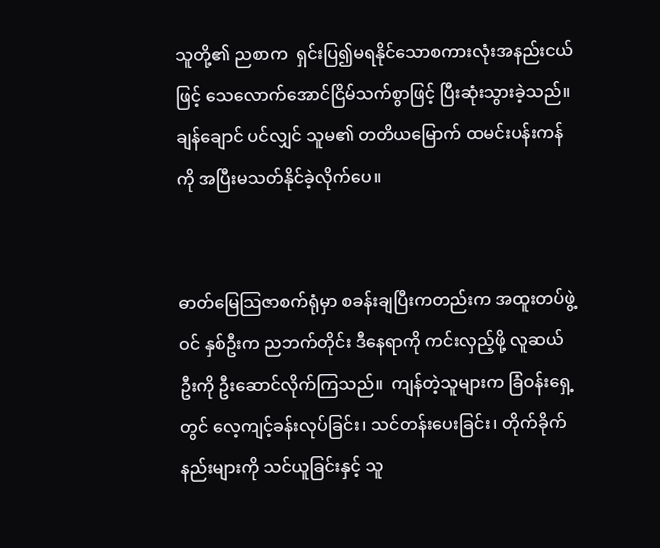သူတို့၏ ညစာက  ရှင်းပြ၍မရနိုင်သော‌စကားလုံးအနည်းငယ်ဖြင့် သေလောက်အောင်ငြိမ်သက်စွာဖြင့် ပြီးဆုံးသွားခဲ့သည်။  ချန်ချောင် ပင်လျှင် သူမ၏ တတိယမြောက် ထမင်းပန်းကန်ကို အပြီးမသတ်နိုင်ခဲ့လိုက်ပေ။


ဓာတ်မြေသြဇာစက်ရုံမှာ စခန်းချပြီးကတည်းက အထူးတပ်ဖွဲ့ဝင် နှစ်ဦးက ညဘက်တိုင်း ဒီနေရာကို ကင်းလှည့်ဖို့ လူဆယ်ဦးကို ဦးဆောင်လိုက်ကြသည်။  ကျန်တဲ့သူများက ခြံဝန်းရှေ့တွင် လေ့ကျင့်ခန်းလုပ်ခြင်း၊ သင်တန်းပေးခြင်း၊ တိုက်ခိုက်နည်းများကို သင်ယူခြင်းနှင့် သူ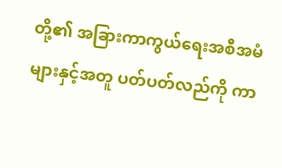တို့၏ အခြားကာကွယ်ရေးအစီအမံများနှင့်အတူ ပတ်ပတ်လည်ကို ကာ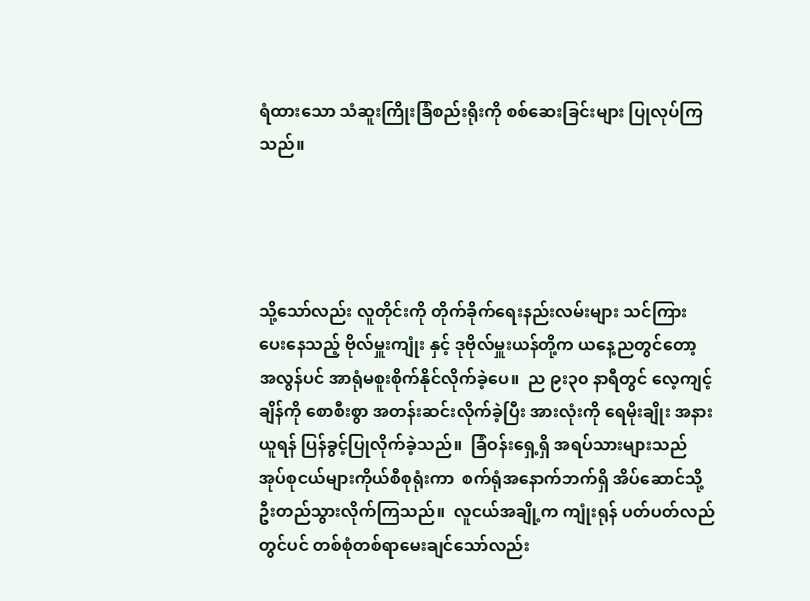ရံထားသော သံဆူးကြိုးခြံစည်းရိုးကို စစ်ဆေးခြင်းများ ပြုလုပ်ကြသည်။




သို့သော်လည်း လူတိုင်းကို တိုက်ခိုက်‌ရေးနည်းလမ်းများ သင်ကြားပေး‌နေသည့် ဗိုလ်မှူးကျုံး နှင့် ဒုဗိုလ်မှူးယန်တို့က ယနေ့ညတွင်တော့ အလွန်ပင် အာရုံမစူးစိုက်နိုင်လိုက်ခဲ့ပေ။  ည ၉း၃၀ နာရီတွင် လေ့ကျင့်ချိန်ကို စောစီးစွာ အတန်းဆင်းလိုက်ခဲ့ပြီး အားလုံးကို ရေမိုးချိုး အနားယူရန် ပြန်ခွင့်ပြုလိုက်ခဲ့သည်။  ခြံဝန်းရှေ့ရှိ အရပ်သားများသည် အုပ်စုငယ်များကိုယ်စီစုရုံးကာ  စက်ရုံအနောက်ဘက်ရှိ အိပ်ဆောင်သို့ ဦးတည်သွားလိုက်ကြသည်။  လူငယ်အချို့က ကျုံးရုန် ပတ်ပတ်လည်တွင်ပင် တစ်စုံတစ်ရာမေးချင်သော်လည်း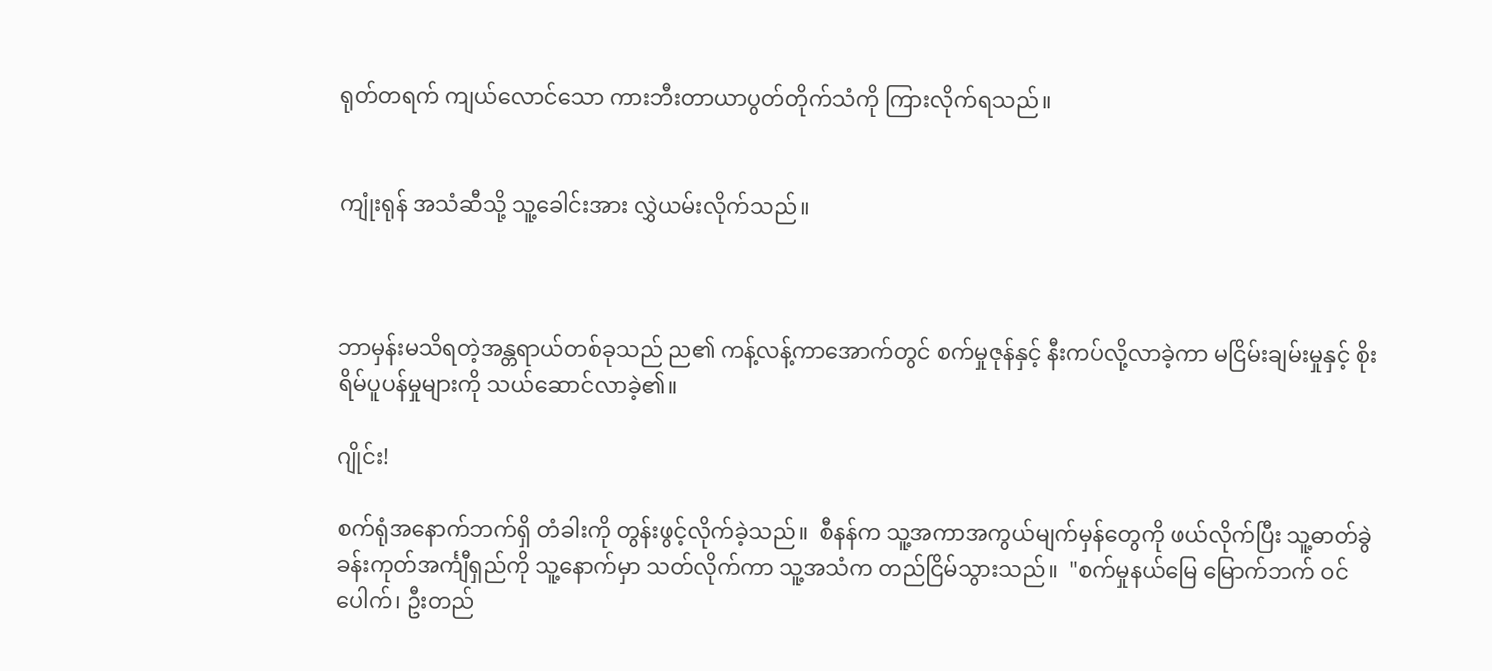ရုတ်တရက် ကျယ်လောင်သော ကားဘီးတာယာပွတ်တိုက်သံကို ကြားလိုက်ရသည်။


ကျုံးရုန် အသံဆီသို့ သူ့ခေါင်းအား လွှဲယမ်းလိုက်သည်။



ဘာမှန်းမသိရတဲ့အန္တရာယ်တစ်ခုသည် ည၏ ကန့်လန့်ကာအောက်တွင် စက်မှုဇုန်နှင့် နီးကပ်လို့လာခဲ့ကာ မငြိမ်းချမ်းမှုနှင့် စိုးရိမ်ပူပန်မှုများကို သယ်ဆောင်လာခဲ့၏။

ဂျိုင်း!

စက်ရုံအနောက်ဘက်ရှိ တံခါးကို တွန်းဖွင့်လိုက်ခဲ့သည်။  စီနန်က သူ့အကာအကွယ်မျက်မှန်တွေကို ဖယ်လိုက်ပြီး သူ့ဓာတ်ခွဲခန်းကုတ်အင်္ကျီရှည်ကို သူ့နောက်မှာ သတ်လိုက်ကာ သူ့အသံက တည်ငြိမ်သွားသည်။  "စက်မှုနယ်မြေ မြောက်ဘက် ဝင်ပေါက်၊ ဦးတည်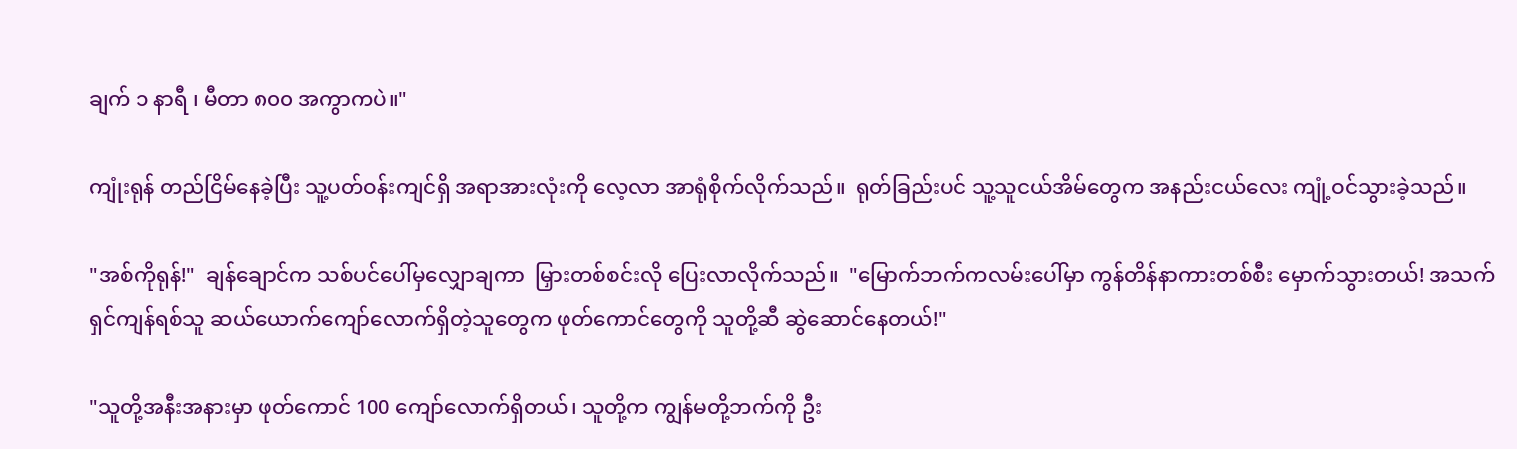ချက် ၁ နာရီ ၊ မီတာ ၈၀၀ အကွာကပဲ။"

ကျုံးရုန် တည်ငြိမ်နေခဲ့ပြီး သူ့ပတ်ဝန်းကျင်ရှိ အရာအားလုံးကို လေ့လာ အာရုံစိုက်လိုက်သည်။  ရုတ်ခြည်းပင် သူ့သူငယ်အိမ်တွေက အနည်းငယ်လေး ကျုံ့ဝင်သွားခဲ့သည်။

"အစ်ကိုရုန်!"  ချန်ချောင်က သစ်ပင်ပေါ်မှလျှောချကာ  မြှားတစ်စင်းလို ပြေးလာလိုက်သည်။  "မြောက်ဘက်ကလမ်းပေါ်မှာ ကွန်တိန်နာကားတစ်စီး မှောက်သွားတယ်! အသက်ရှင်ကျန်ရစ်သူ ဆယ်ယောက်ကျော်လောက်ရှိတဲ့သူတွေက ဖုတ်ကောင်တွေကို သူတို့ဆီ ဆွဲဆောင်နေတယ်!"

"သူတို့အနီးအနားမှာ ဖုတ်ကောင် 100 ကျော်လောက်ရှိတယ်၊ သူတို့က ကျွန်မတို့ဘက်ကို ဦး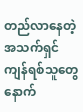တည်လာနေတဲ့ အသက်ရှင်ကျန်ရစ်သူတွေနောက်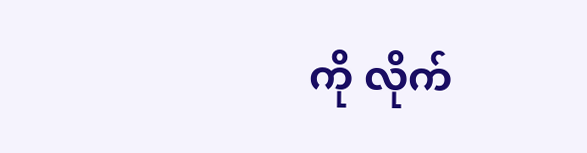ကို လိုက်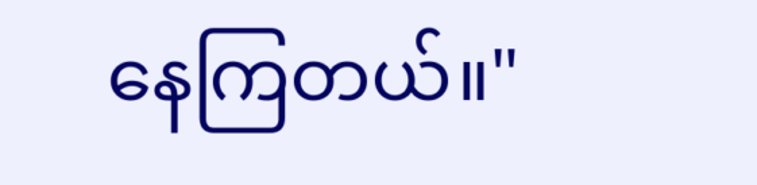နေကြတယ်။"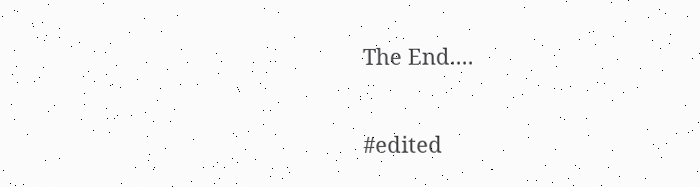The End....

#edited